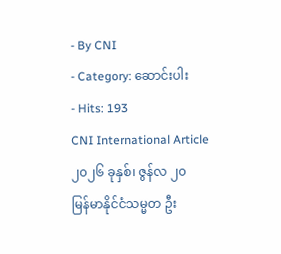- By CNI
- Category: ဆောင်းပါး
- Hits: 193
CNI International Article
၂၀၂၆ ခုနှစ်၊ ဇွန်လ ၂၀
မြန်မာနိုင်ငံသမ္မတ ဦး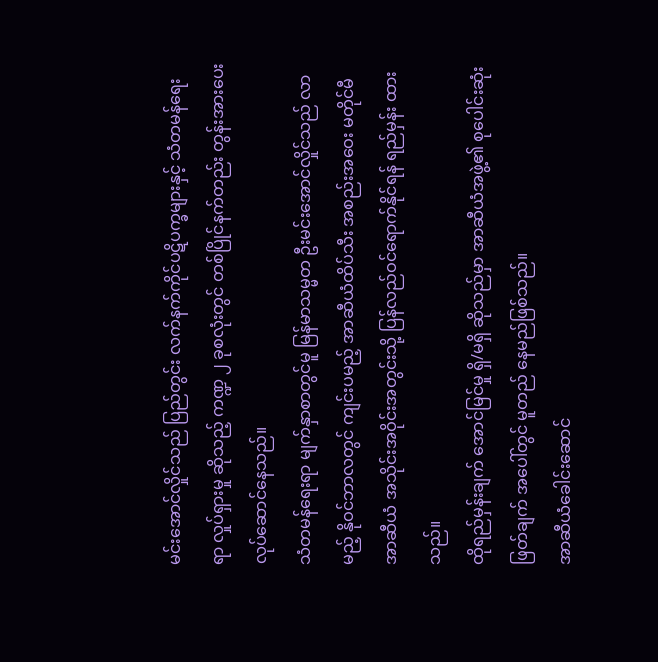မင်းအောင်လှိုင်သည် ပြည်တွင်း လက်နက်ကိုင်ပဋိပက္ခများနှင့် သံတမန်ရေးရာ လှုပ်ရှားမှု ဆိုသည့် ကဏ္ဍ ၂ ခုစလုံးတွင် တစ်ပြိုင်နက်တည်း တွန်းအားပေး လုပ်ဆောင်နေသည်။
သံတမန်ရေးရာ မျက်နှာစာတွင်မူ မြန်မာသမ္မတ ဦးမင်းအောင်လှိုင်သည် လာမည့် နိုဝင်ဘာလတွင် ကျင်းပမည့် အာဆီယံထိပ်သီး အစည်းအဝေး မတိုင်မီ အာဆီယံ အသိုင်းအဝိုင်းအတွင်းသို့ ပြန်လည်ဝင်ရောက်နိုင်ရန် ရည်မှန်း ထားသည်။
ထိုရည်မှန်းချက် အောင်မြင်မှု ရှိ/မရှိ ဆိုသည်မှာ အာဆီယံအဖွဲ့၏ စုပေါင်းဆုံးဖြတ်ချက် အပေါ်တွင် မူတည် နေမည်ဖြစ်သည်။
အာဆီယံခေါင်းဆောင်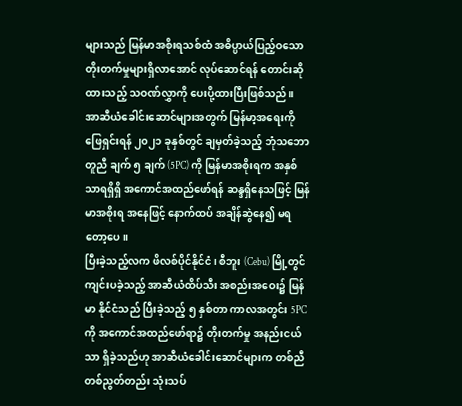များသည် မြန်မာအစိုးရသစ်ထံ အဓိပ္ပာယ်ပြည့်ဝသော တိုးတက်မှုများရှိလာအောင် လုပ်ဆောင်ရန် တောင်းဆိုထားသည့် သဝဏ်လွှာကို ပေးပို့ထားပြီးဖြစ်သည်။
အာဆီယံခေါင်းဆောင်များအတွက် မြန်မာ့အရေးကို ဖြေရှင်းရန် ၂၀၂၁ ခုနှစ်တွင် ချမှတ်ခဲ့သည့် ဘုံသဘောတူညီ ချက် ၅ ချက် (5PC) ကို မြန်မာအစိုးရက အနှစ်သာရရှိရှိ အကောင်အထည်ဖော်ရန် ဆန္ဒရှိနေသဖြင့် မြန်မာအစိုးရ အနေဖြင့် နောက်ထပ် အချိန်ဆွဲနေ၍ မရတော့ပေ။
ပြီးခဲ့သည့်လက ဖိလစ်ပိုင်နိုင်ငံ၊ စီဘူး (Cebu) မြို့တွင် ကျင်းပခဲ့သည့် အာဆီယံထိပ်သီး အစည်းအဝေး၌ မြန်မာ နိုင်ငံသည် ပြီးခဲ့သည့် ၅ နှစ်တာ ကာလအတွင်း 5PC ကို အကောင်အထည်ဖော်ရာ၌ တိုးတက်မှု အနည်းငယ်သာ ရှိခဲ့သည်ဟု အာဆီယံခေါင်းဆောင်များက တစ်ညီတစ်ညွတ်တည်း သုံးသပ်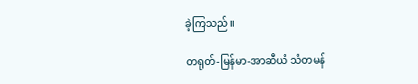ခဲ့ကြသည်။

တရုတ်-မြန်မာ-အာဆီယံ သံတမန်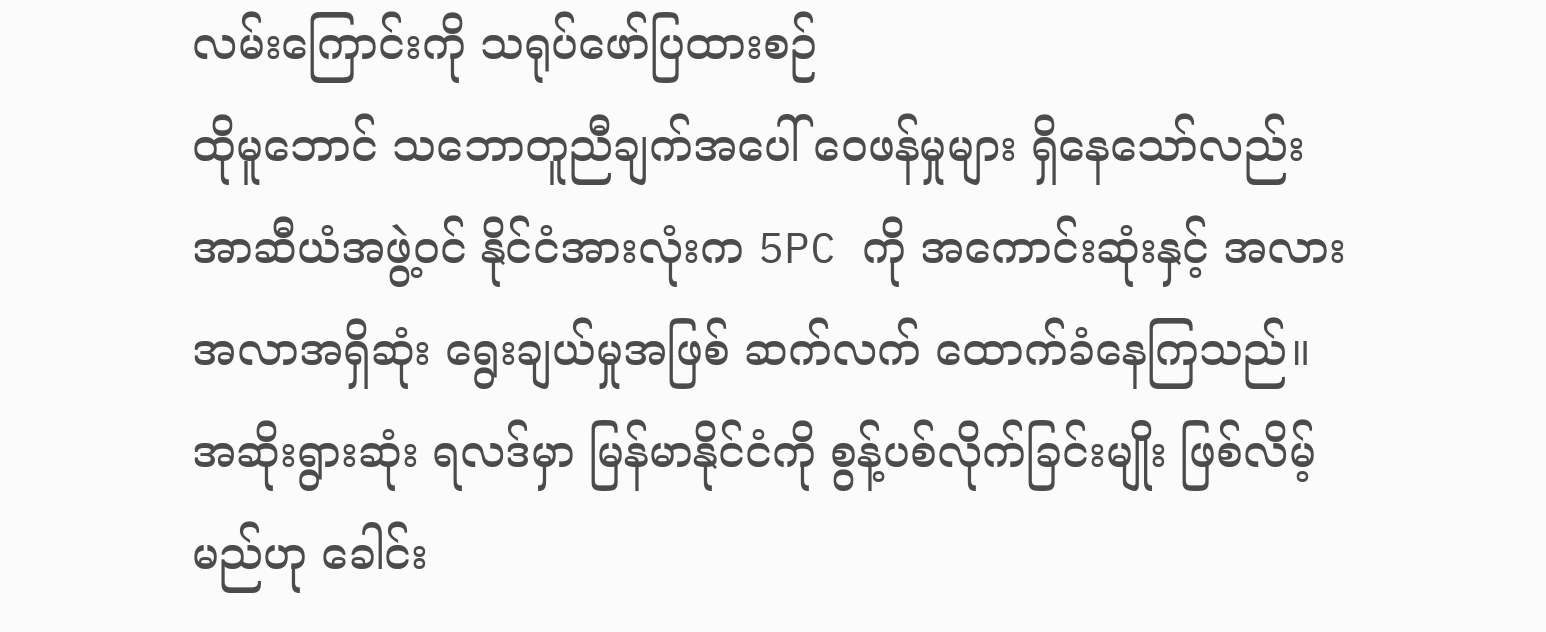လမ်းကြောင်းကို သရုပ်ဖော်ပြထားစဉ်
ထိုမူဘောင် သဘောတူညီချက်အပေါ် ဝေဖန်မှုများ ရှိနေသော်လည်း အာဆီယံအဖွဲ့ဝင် နိုင်ငံအားလုံးက 5PC ကို အကောင်းဆုံးနှင့် အလားအလာအရှိဆုံး ရွေးချယ်မှုအဖြစ် ဆက်လက် ထောက်ခံနေကြသည်။
အဆိုးရွားဆုံး ရလဒ်မှာ မြန်မာနိုင်ငံကို စွန့်ပစ်လိုက်ခြင်းမျိုး ဖြစ်လိမ့်မည်ဟု ခေါင်း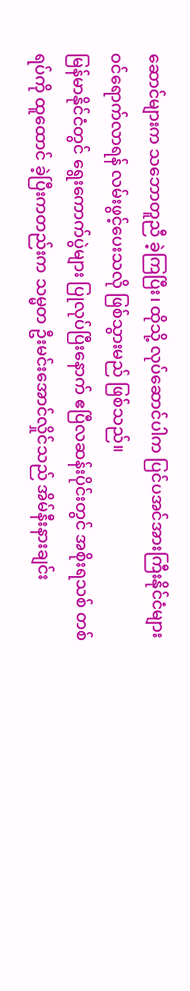ဆောင်များက သဘောတူညီ ခဲ့ကြပြီး၊ ထိုသို့ လုပ်ဆောင်ပါက ပြင်ပအင်အားကြီးနိုင်ငံများ ဝင်ရောက်လာရန် လမ်းဖွင့်ပေးသလို ဖြစ်သွားမည် ဖြစ်သည်။
မြန်မာနိုင်ငံတွင် ရွေးကောက်ပွဲများ ပြုလုပ်ပြီးနောက် ဧပြီလဆန်းပိုင်းတွင် အစိုးရသစ် တစ်ရပ်ကို ထူထောင် ခဲ့ပြီးကတည်းက သမ္မတ ဦးမင်းအောင်လှိုင်သည် အိမ်နီးနားချင်း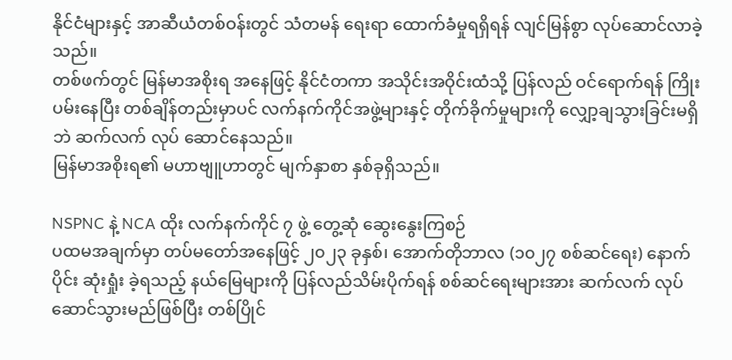နိုင်ငံများနှင့် အာဆီယံတစ်ဝန်းတွင် သံတမန် ရေးရာ ထောက်ခံမှုရရှိရန် လျင်မြန်စွာ လုပ်ဆောင်လာခဲ့သည်။
တစ်ဖက်တွင် မြန်မာအစိုးရ အနေဖြင့် နိုင်ငံတကာ အသိုင်းအဝိုင်းထံသို့ ပြန်လည် ဝင်ရောက်ရန် ကြိုးပမ်းနေပြီး တစ်ချိန်တည်းမှာပင် လက်နက်ကိုင်အဖွဲ့များနှင့် တိုက်ခိုက်မှုများကို လျှော့ချသွားခြင်းမရှိဘဲ ဆက်လက် လုပ် ဆောင်နေသည်။
မြန်မာအစိုးရ၏ မဟာဗျူဟာတွင် မျက်နှာစာ နှစ်ခုရှိသည်။

NSPNC နဲ့ NCA ထိုး လက်နက်ကိုင် ၇ ဖွဲ့ တွေ့ဆုံ ဆွေးနွေးကြစဉ်
ပထမအချက်မှာ တပ်မတော်အနေဖြင့် ၂၀၂၃ ခုနှစ်၊ အောက်တိုဘာလ (၁၀၂၇ စစ်ဆင်ရေး) နောက်ပိုင်း ဆုံးရှုံး ခဲ့ရသည့် နယ်မြေများကို ပြန်လည်သိမ်းပိုက်ရန် စစ်ဆင်ရေးများအား ဆက်လက် လုပ်ဆောင်သွားမည်ဖြစ်ပြီး တစ်ပြိုင်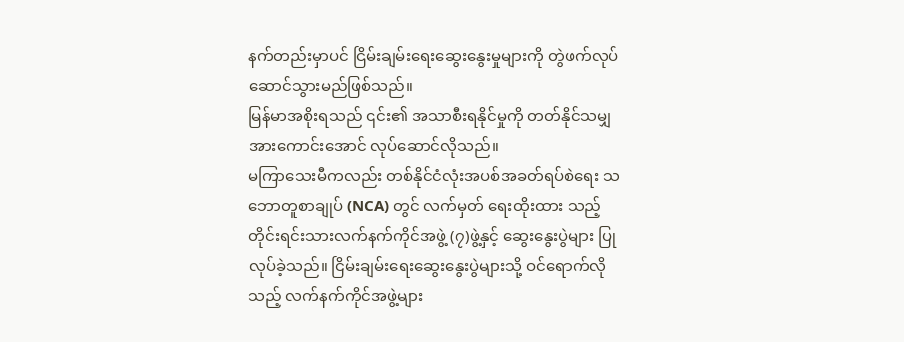နက်တည်းမှာပင် ငြိမ်းချမ်းရေးဆွေးနွေးမှုများကို တွဲဖက်လုပ်ဆောင်သွားမည်ဖြစ်သည်။
မြန်မာအစိုးရသည် ၎င်း၏ အသာစီးရနိုင်မှုကို တတ်နိုင်သမျှ အားကောင်းအောင် လုပ်ဆောင်လိုသည်။
မကြာသေးမီကလည်း တစ်နိုင်ငံလုံးအပစ်အခတ်ရပ်စဲရေး သဘောတူစာချုပ် (NCA) တွင် လက်မှတ် ရေးထိုးထား သည့် တိုင်းရင်းသားလက်နက်ကိုင်အဖွဲ့ (၇)ဖွဲ့နှင့် ဆွေးနွေးပွဲများ ပြုလုပ်ခဲ့သည်။ ငြိမ်းချမ်းရေးဆွေးနွေးပွဲများသို့ ဝင်ရောက်လိုသည့် လက်နက်ကိုင်အဖွဲ့များ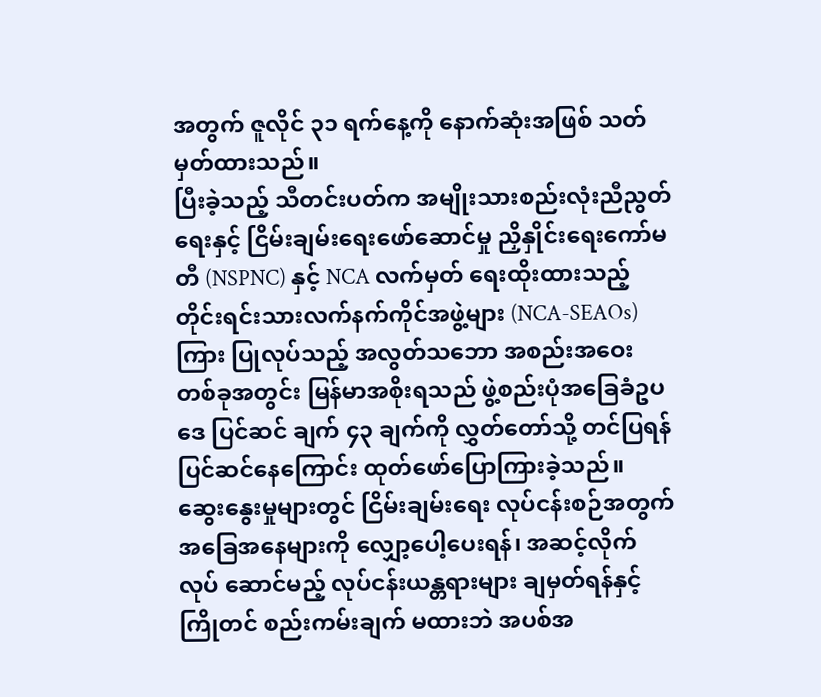အတွက် ဇူလိုင် ၃၁ ရက်နေ့ကို နောက်ဆုံးအဖြစ် သတ်မှတ်ထားသည်။
ပြီးခဲ့သည့် သီတင်းပတ်က အမျိုးသားစည်းလုံးညီညွတ်ရေးနှင့် ငြိမ်းချမ်းရေးဖော်ဆောင်မှု ညှိနှိုင်းရေးကော်မတီ (NSPNC) နှင့် NCA လက်မှတ် ရေးထိုးထားသည့် တိုင်းရင်းသားလက်နက်ကိုင်အဖွဲ့များ (NCA-SEAOs) ကြား ပြုလုပ်သည့် အလွတ်သဘော အစည်းအဝေး တစ်ခုအတွင်း မြန်မာအစိုးရသည် ဖွဲ့စည်းပုံအခြေခံဥပဒေ ပြင်ဆင် ချက် ၄၃ ချက်ကို လွှတ်တော်သို့ တင်ပြရန် ပြင်ဆင်နေကြောင်း ထုတ်ဖော်ပြောကြားခဲ့သည်။
ဆွေးနွေးမှုများတွင် ငြိမ်းချမ်းရေး လုပ်ငန်းစဉ်အတွက် အခြေအနေများကို လျှော့ပေါ့ပေးရန်၊ အဆင့်လိုက် လုပ် ဆောင်မည့် လုပ်ငန်းယန္တရားများ ချမှတ်ရန်နှင့် ကြိုတင် စည်းကမ်းချက် မထားဘဲ အပစ်အ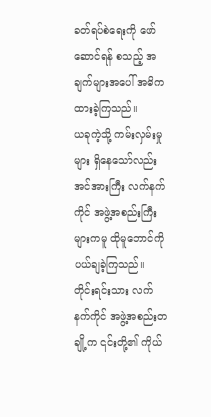ခတ်ရပ်စဲရေးကို ဖော်ဆောင်ရန် စသည့် အချက်များအပေါ် အဓိကထားခဲ့ကြသည်။
ယခုကဲ့သို့ ကမ်းလှမ်းမှုများ ရှိနေသော်လည်း အင်အားကြီး လက်နက်ကိုင် အဖွဲ့အစည်းကြီးများကမူ ထိုမူဘောင်ကို ပယ်ချခဲ့ကြသည်။
တိုင်းရင်းသား လက်နက်ကိုင် အဖွဲ့အစည်းတချို့က ၎င်းတို့၏ ကိုယ်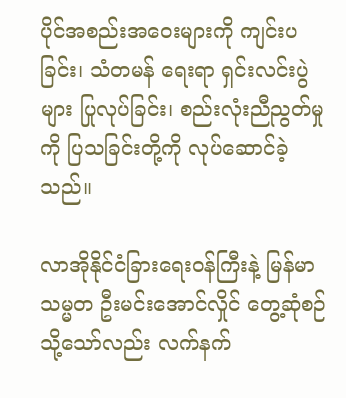ပိုင်အစည်းအဝေးများကို ကျင်းပခြင်း၊ သံတမန် ရေးရာ ရှင်းလင်းပွဲများ ပြုလုပ်ခြင်း၊ စည်းလုံးညီညွတ်မှုကို ပြသခြင်းတို့ကို လုပ်ဆောင်ခဲ့သည်။

လာအိုနိုင်ငံခြားရေးဝန်ကြီးနဲ့ မြန်မာသမ္မတ ဦးမင်းအောင်လှိုင် တွေ့ဆုံစဉ်
သို့သော်လည်း လက်နက်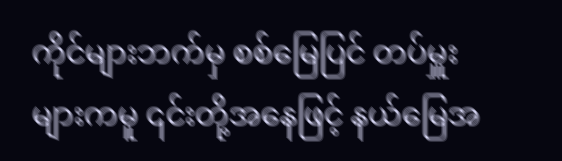ကိုင်များဘက်မှ စစ်မြေပြင် တပ်မှူးများကမူ ၎င်းတို့အနေဖြင့် နယ်မြေအ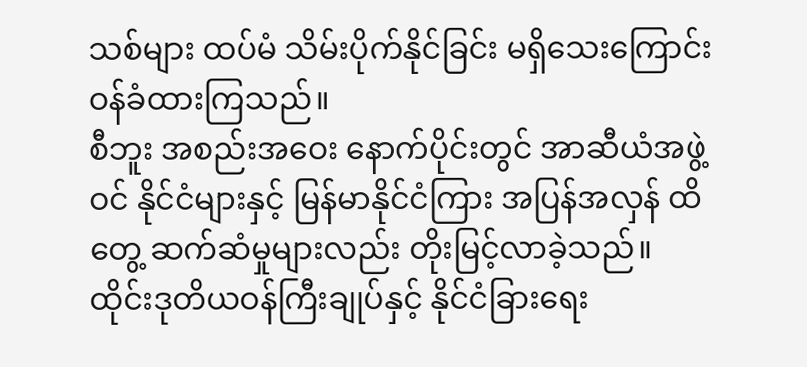သစ်များ ထပ်မံ သိမ်းပိုက်နိုင်ခြင်း မရှိသေးကြောင်း ဝန်ခံထားကြသည်။
စီဘူး အစည်းအဝေး နောက်ပိုင်းတွင် အာဆီယံအဖွဲ့ဝင် နိုင်ငံများနှင့် မြန်မာနိုင်ငံကြား အပြန်အလှန် ထိတွေ့ ဆက်ဆံမှုများလည်း တိုးမြင့်လာခဲ့သည်။
ထိုင်းဒုတိယဝန်ကြီးချုပ်နှင့် နိုင်ငံခြားရေး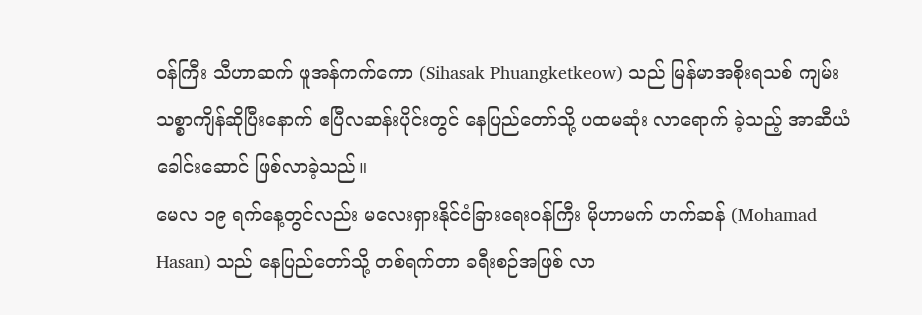ဝန်ကြီး သီဟာဆက် ဖူအန်ကက်ကော (Sihasak Phuangketkeow) သည် မြန်မာအစိုးရသစ် ကျမ်းသစ္စာကျိန်ဆိုပြီးနောက် ဧပြီလဆန်းပိုင်းတွင် နေပြည်တော်သို့ ပထမဆုံး လာရောက် ခဲ့သည့် အာဆီယံခေါင်းဆောင် ဖြစ်လာခဲ့သည်။
မေလ ၁၉ ရက်နေ့တွင်လည်း မလေးရှားနိုင်ငံခြားရေးဝန်ကြီး မိုဟာမက် ဟက်ဆန် (Mohamad Hasan) သည် နေပြည်တော်သို့ တစ်ရက်တာ ခရီးစဉ်အဖြစ် လာ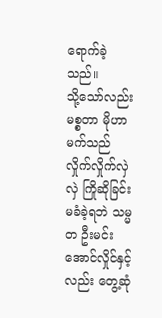ရောက်ခဲ့သည်။
သို့သော်လည်း မစ္စတာ မိုဟာမက်သည် လှိုက်လှိုက်လှဲလှဲ ကြိုဆိုခြင်း မခံခဲ့ရဘဲ သမ္မတ ဦးမင်းအောင်လှိုင်နှင့် လည်း တွေ့ဆုံ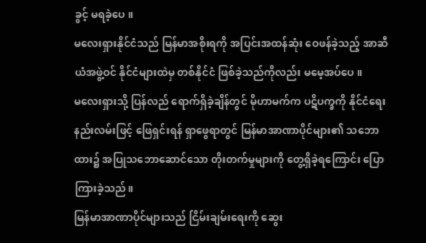ခွင့် မရခဲ့ပေ။
မလေးရှားနိုင်ငံသည် မြန်မာအစိုးရကို အပြင်းအထန်ဆုံး ဝေဖန်ခဲ့သည့် အာဆီယံအဖွဲ့ဝင် နိုင်ငံများထဲမှ တစ်နိုင်ငံ ဖြစ်ခဲ့သည်ကိုလည်း မမေ့အပ်ပေ။
မလေးရှားသို့ ပြန်လည် ရောက်ရှိခဲ့ချိန်တွင် မိုဟာမက်က ပဋိပက္ခကို နိုင်ငံရေးနည်းလမ်းဖြင့် ဖြေရှင်းရန် ရှာဖွေရာတွင် မြန်မာအာဏာပိုင်များ၏ သဘောထား၌ အပြုသဘောဆောင်သော တိုးတက်မှုများကို တွေ့ရှိခဲ့ရကြောင်း ပြောကြားခဲ့သည်။
မြန်မာအာဏာပိုင်များသည် ငြိမ်းချမ်းရေးကို ဆွေး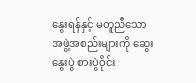နွေးရန်နှင့် မတူညီသော အဖွဲ့အစည်းများကို ဆွေးနွေးပွဲ စားပွဲဝိုင်း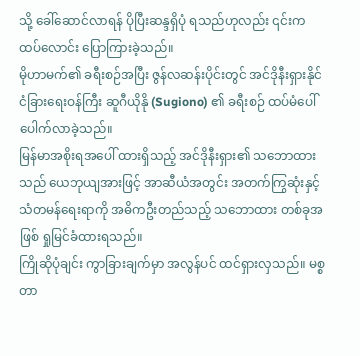သို့ ခေါ်ဆောင်လာရန် ပိုပြီးဆန္ဒရှိပုံ ရသည်ဟုလည်း ၎င်းက ထပ်လောင်း ပြောကြားခဲ့သည်။
မိုဟာမက်၏ ခရီးစဉ်အပြီး ဇွန်လဆန်းပိုင်းတွင် အင်ဒိုနီးရှားနိုင်ငံခြားရေးဝန်ကြီး ဆူဂီယိုနို (Sugiono) ၏ ခရီးစဉ် ထပ်မံပေါ်ပေါက်လာခဲ့သည်။
မြန်မာအစိုးရအပေါ် ထားရှိသည့် အင်ဒိုနီးရှား၏ သဘောထားသည် ယေဘုယျအားဖြင့် အာဆီယံအတွင်း အတက်ကြွဆုံးနှင့် သံတမန်ရေးရာကို အဓိကဦးတည်သည့် သဘောထား တစ်ခုအဖြစ် ရှုမြင်ခံထားရသည်။
ကြိုဆိုပုံချင်း ကွာခြားချက်မှာ အလွန်ပင် ထင်ရှားလှသည်။ မစ္စတာ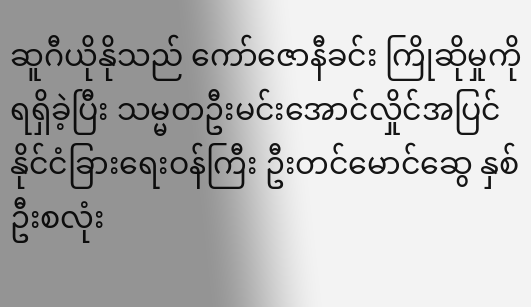ဆူဂီယိုနိုသည် ကော်ဇောနီခင်း ကြိုဆိုမှုကို ရရှိခဲ့ပြီး သမ္မတဦးမင်းအောင်လှိုင်အပြင် နိုင်ငံခြားရေးဝန်ကြီး ဦးတင်မောင်ဆွေ နှစ်ဦးစလုံး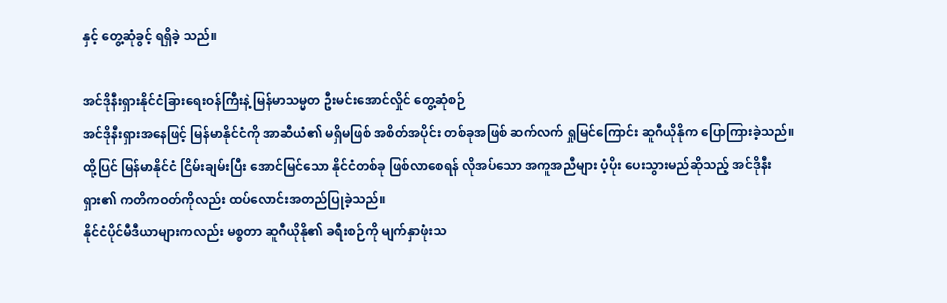နှင့် တွေ့ဆုံခွင့် ရရှိခဲ့ သည်။

အင်ဒိုနီးရှားနိုင်ငံခြားရေးဝန်ကြီးနဲ့ မြန်မာသမ္မတ ဦးမင်းအောင်လှိုင် တွေ့ဆုံစဉ်
အင်ဒိုနီးရှားအနေဖြင့် မြန်မာနိုင်ငံကို အာဆီယံ၏ မရှိမဖြစ် အစိတ်အပိုင်း တစ်ခုအဖြစ် ဆက်လက် ရှုမြင်ကြောင်း ဆူဂီယိုနိုက ပြောကြားခဲ့သည်။
ထို့ပြင် မြန်မာနိုင်ငံ ငြိမ်းချမ်းပြီး အောင်မြင်သော နိုင်ငံတစ်ခု ဖြစ်လာစေရန် လိုအပ်သော အကူအညီများ ပံ့ပိုး ပေးသွားမည်ဆိုသည့် အင်ဒိုနီးရှား၏ ကတိကဝတ်ကိုလည်း ထပ်လောင်းအတည်ပြုခဲ့သည်။
နိုင်ငံပိုင်မီဒီယာများကလည်း မစ္စတာ ဆူဂီယိုနို၏ ခရီးစဉ်ကို မျက်နှာဖုံးသ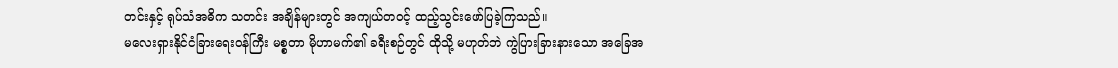တင်းနှင့် ရုပ်သံအဓိက သတင်း အချိန်များတွင် အကျယ်တဝင့် ထည့်သွင်းဖော်ပြခဲ့ကြသည်။
မလေးရှားနိုင်ငံခြားရေးဝန်ကြီး မစ္စတာ မိုဟာမက်၏ ခရီးစဉ်တွင် ထိုသို့ မဟုတ်ဘဲ ကွဲပြားခြားနားသော အခြေအ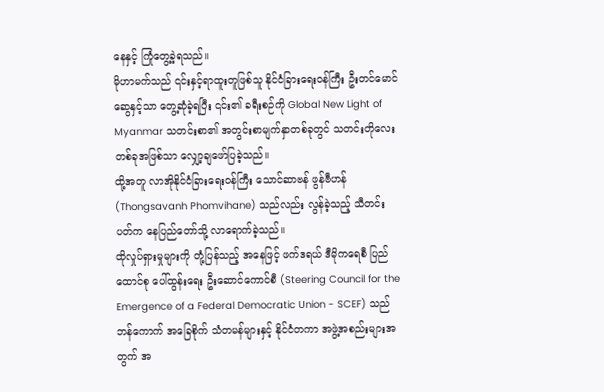နေနှင့် ကြုံတွေ့ခဲ့ရသည်။
မိုဟာမက်သည် ၎င်းနှင့်ရာထူးတူဖြစ်သူ နိုင်ငံခြားရေးဝန်ကြီး ဦးတင်မောင်ဆွေနှင့်သာ တွေ့ဆုံခဲ့ရပြီး ၎င်း၏ ခရီးစဉ်ကို Global New Light of Myanmar သတင်းစာ၏ အတွင်းစာမျက်နှာတစ်ခုတွင် သတင်းတိုလေး တစ်ခုအဖြစ်သာ လျှော့ချဖော်ပြခဲ့သည်။
ထို့အတူ လာအိုနိုင်ငံခြားရေးဝန်ကြီး သောင်ဆာဗန် ဖွန်ဗီဟန် (Thongsavanh Phomvihane) သည်လည်း လွန်ခဲ့သည့် သီတင်းပတ်က နေပြည်တော်သို့ လာရောက်ခဲ့သည်။
ထိုလှုပ်ရှားမှုများကို တုံ့ပြန်သည့် အနေဖြင့် ဖက်ဒရယ် ဒီမိုကရေစီ ပြည်ထောင်စု ပေါ်ထွန်းရေး ဦးဆောင်ကောင်စီ (Steering Council for the Emergence of a Federal Democratic Union - SCEF) သည် ဘန်ကောက် အခြေစိုက် သံတမန်များနှင့် နိုင်ငံတကာ အဖွဲ့အစည်းများအတွက် အ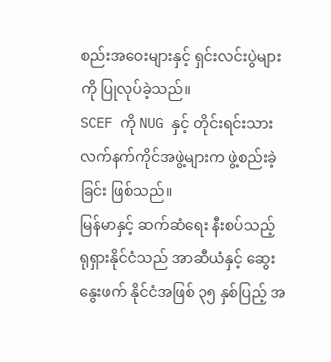စည်းအဝေးများနှင့် ရှင်းလင်းပွဲများကို ပြုလုပ်ခဲ့သည်။
SCEF ကို NUG နှင့် တိုင်းရင်းသား လက်နက်ကိုင်အဖွဲ့များက ဖွဲ့စည်းခဲ့ခြင်း ဖြစ်သည်။
မြန်မာနှင့် ဆက်ဆံရေး နီးစပ်သည့် ရုရှားနိုင်ငံသည် အာဆီယံနှင့် ဆွေးနွေးဖက် နိုင်ငံအဖြစ် ၃၅ နှစ်ပြည့် အ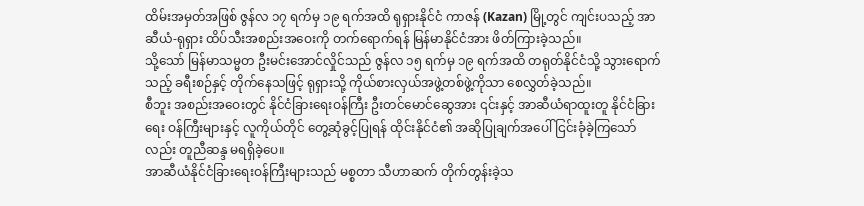ထိမ်းအမှတ်အဖြစ် ဇွန်လ ၁၇ ရက်မှ ၁၉ ရက်အထိ ရုရှားနိုင်ငံ ကာဇန် (Kazan) မြို့တွင် ကျင်းပသည့် အာဆီယံ-ရုရှား ထိပ်သီးအစည်းအဝေးကို တက်ရောက်ရန် မြန်မာနိုင်ငံအား ဖိတ်ကြားခဲ့သည်။
သို့သော် မြန်မာသမ္မတ ဦးမင်းအောင်လှိုင်သည် ဇွန်လ ၁၅ ရက်မှ ၁၉ ရက်အထိ တရုတ်နိုင်ငံသို့ သွားရောက်သည့် ခရီးစဉ်နှင့် တိုက်နေသဖြင့် ရုရှားသို့ ကိုယ်စားလှယ်အဖွဲ့တစ်ဖွဲ့ကိုသာ စေလွှတ်ခဲ့သည်။
စီဘူး အစည်းအဝေးတွင် နိုင်ငံခြားရေးဝန်ကြီး ဦးတင်မောင်ဆွေအား ၎င်းနှင့် အာဆီယံရာထူးတူ နိုင်ငံခြားရေး ဝန်ကြီးများနှင့် လူကိုယ်တိုင် တွေ့ဆုံခွင့်ပြုရန် ထိုင်းနိုင်ငံ၏ အဆိုပြုချက်အပေါ် ငြင်းခုံခဲ့ကြသော်လည်း တူညီဆန္ဒ မရရှိခဲ့ပေ။
အာဆီယံနိုင်ငံခြားရေးဝန်ကြီးများသည် မစ္စတာ သီဟာဆက် တိုက်တွန်းခဲ့သ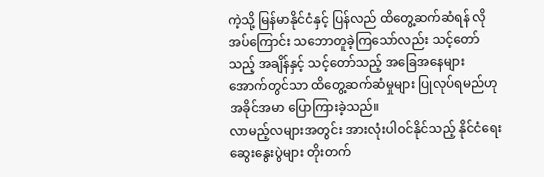ကဲ့သို့ မြန်မာနိုင်ငံနှင့် ပြန်လည် ထိတွေ့ဆက်ဆံရန် လိုအပ်ကြောင်း သဘောတူခဲ့ကြသော်လည်း သင့်တော်သည့် အချိန်နှင့် သင့်တော်သည့် အခြေအနေများအောက်တွင်သာ ထိတွေ့ဆက်ဆံမှုများ ပြုလုပ်ရမည်ဟု အခိုင်အမာ ပြောကြားခဲ့သည်။
လာမည့်လများအတွင်း အားလုံးပါဝင်နိုင်သည့် နိုင်ငံရေးဆွေးနွေးပွဲများ တိုးတက်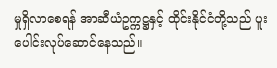မှုရှိလာစေရန် အာဆီယံဥက္ကဋ္ဌနှင့် ထိုင်းနိုင်ငံတို့သည် ပူးပေါင်းလုပ်ဆောင်နေသည်။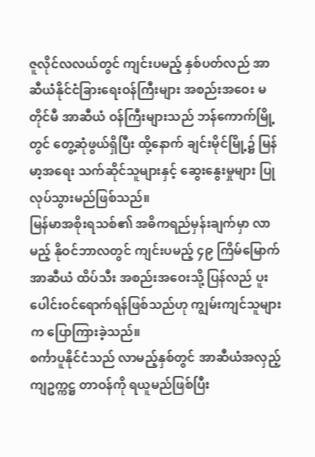ဇူလိုင်လလယ်တွင် ကျင်းပမည့် နှစ်ပတ်လည် အာဆီယံနိုင်ငံခြားရေးဝန်ကြီးများ အစည်းအဝေး မတိုင်မီ အာဆီယံ ဝန်ကြီးများသည် ဘန်ကောက်မြို့တွင် တွေ့ဆုံဖွယ်ရှိပြီး ထို့နောက် ချင်းမိုင်မြို့၌ မြန်မာ့အရေး သက်ဆိုင်သူများနှင့် ဆွေးနွေးမှုများ ပြုလုပ်သွားမည်ဖြစ်သည်။
မြန်မာအစိုးရသစ်၏ အဓိကရည်မှန်းချက်မှာ လာမည့် နိုဝင်ဘာလတွင် ကျင်းပမည့် ၄၉ ကြိမ်မြောက် အာဆီယံ ထိပ်သီး အစည်းအဝေးသို့ ပြန်လည် ပူးပေါင်းဝင်ရောက်ရန်ဖြစ်သည်ဟု ကျွမ်းကျင်သူများက ပြောကြားခဲ့သည်။
စင်္ကာပူနိုင်ငံသည် လာမည့်နှစ်တွင် အာဆီယံအလှည့်ကျဥက္ကဋ္ဌ တာဝန်ကို ရယူမည်ဖြစ်ပြီး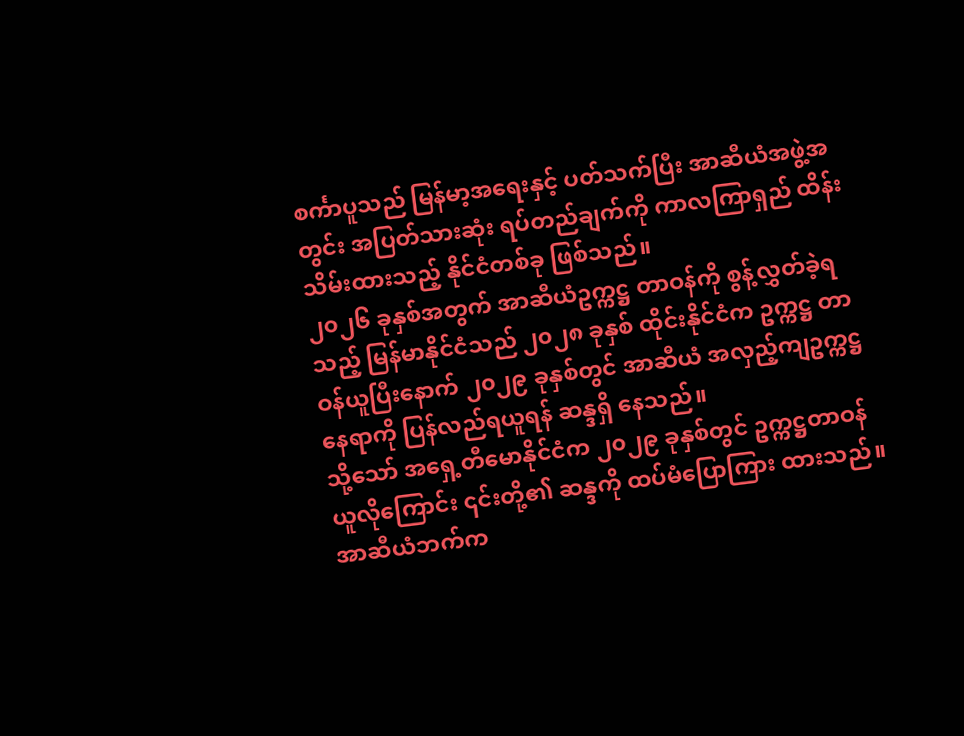စင်္ကာပူသည် မြန်မာ့အရေးနှင့် ပတ်သက်ပြီး အာဆီယံအဖွဲ့အတွင်း အပြတ်သားဆုံး ရပ်တည်ချက်ကို ကာလကြာရှည် ထိန်းသိမ်းထားသည့် နိုင်ငံတစ်ခု ဖြစ်သည်။
၂၀၂၆ ခုနှစ်အတွက် အာဆီယံဥက္ကဋ္ဌ တာဝန်ကို စွန့်လွှတ်ခဲ့ရသည့် မြန်မာနိုင်ငံသည် ၂၀၂၈ ခုနှစ် ထိုင်းနိုင်ငံက ဥက္ကဋ္ဌ တာဝန်ယူပြီးနောက် ၂၀၂၉ ခုနှစ်တွင် အာဆီယံ အလှည့်ကျဥက္ကဋ္ဌ နေရာကို ပြန်လည်ရယူရန် ဆန္ဒရှိ နေသည်။
သို့သော် အရှေ့တီမောနိုင်ငံက ၂၀၂၉ ခုနှစ်တွင် ဥက္ကဋ္ဌတာဝန် ယူလိုကြောင်း ၎င်းတို့၏ ဆန္ဒကို ထပ်မံပြောကြား ထားသည်။
အာဆီယံဘက်က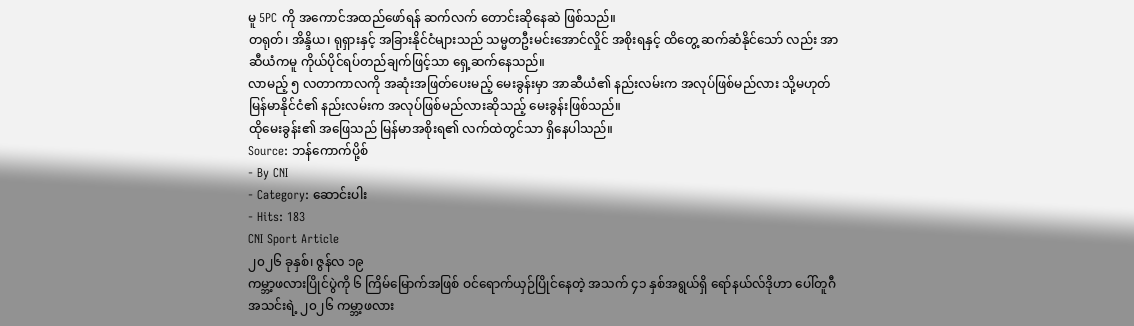မူ 5PC ကို အကောင်အထည်ဖော်ရန် ဆက်လက် တောင်းဆိုနေဆဲ ဖြစ်သည်။
တရုတ်၊ အိန္ဒိယ၊ ရုရှားနှင့် အခြားနိုင်ငံများသည် သမ္မတဦးမင်းအောင်လှိုင် အစိုးရနှင့် ထိတွေ့ ဆက်ဆံနိုင်သော် လည်း အာဆီယံကမူ ကိုယ်ပိုင်ရပ်တည်ချက်ဖြင့်သာ ရှေ့ဆက်နေသည်။
လာမည့် ၅ လတာကာလကို အဆုံးအဖြတ်ပေးမည့် မေးခွန်းမှာ အာဆီယံ၏ နည်းလမ်းက အလုပ်ဖြစ်မည်လား သို့မဟုတ် မြန်မာနိုင်ငံ၏ နည်းလမ်းက အလုပ်ဖြစ်မည်လားဆိုသည့် မေးခွန်းဖြစ်သည်။
ထိုမေးခွန်း၏ အဖြေသည် မြန်မာအစိုးရ၏ လက်ထဲတွင်သာ ရှိနေပါသည်။
Source: ဘန်ကောက်ပို့စ်
- By CNI
- Category: ဆောင်းပါး
- Hits: 183
CNI Sport Article
၂၀၂၆ ခုနှစ်၊ ဇွန်လ ၁၉
ကမ္ဘာ့ဖလားပြိုင်ပွဲကို ၆ ကြိမ်မြောက်အဖြစ် ဝင်ရောက်ယှဉ်ပြိုင်နေတဲ့ အသက် ၄၁ နှစ်အရွယ်ရှိ ရော်နယ်လ်ဒိုဟာ ပေါ်တူဂီအသင်းရဲ့ ၂၀၂၆ ကမ္ဘာ့ဖလား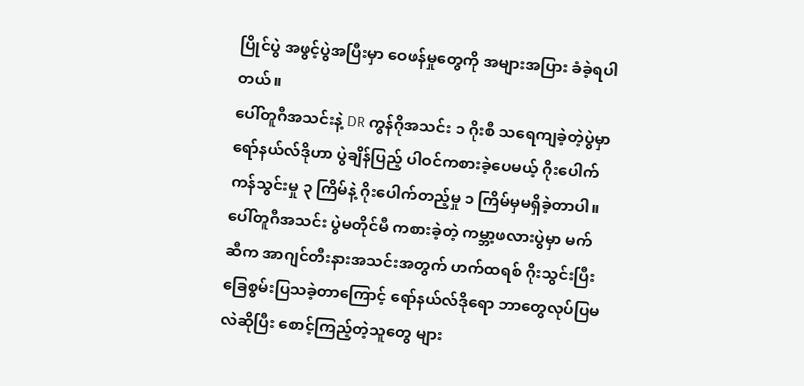ပြိုင်ပွဲ အဖွင့်ပွဲအပြီးမှာ ဝေဖန်မှုတွေကို အများအပြား ခံခဲ့ရပါတယ်။
ပေါ်တူဂီအသင်းနဲ့ DR ကွန်ဂိုအသင်း ၁ ဂိုးစီ သရေကျခဲ့တဲ့ပွဲမှာ ရော်နယ်လ်ဒိုဟာ ပွဲချိန်ပြည့် ပါဝင်ကစားခဲ့ပေမယ့် ဂိုးပေါက်ကန်သွင်းမှု ၃ ကြိမ်နဲ့ ဂိုးပေါက်တည့်မှု ၁ ကြိမ်မှမရှိခဲ့တာပါ။
ပေါ်တူဂီအသင်း ပွဲမတိုင်မီ ကစားခဲ့တဲ့ ကမ္ဘာ့ဖလားပွဲမှာ မက်ဆီက အာဂျင်တီးနားအသင်းအတွက် ဟက်ထရစ် ဂိုးသွင်းပြီး ခြေစွမ်းပြသခဲ့တာကြောင့် ရော်နယ်လ်ဒိုရော ဘာတွေလုပ်ပြမလဲဆိုပြီး စောင့်ကြည့်တဲ့သူတွေ များ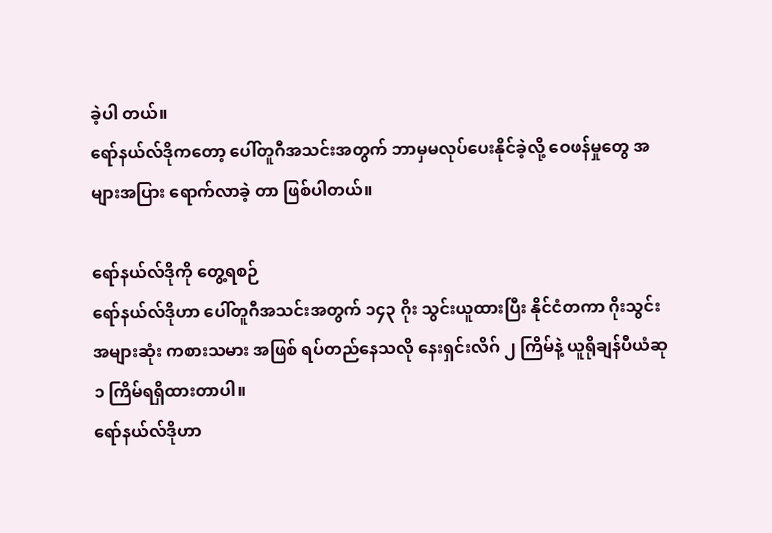ခဲ့ပါ တယ်။
ရော်နယ်လ်ဒိုကတော့ ပေါ်တူဂီအသင်းအတွက် ဘာမှမလုပ်ပေးနိုင်ခဲ့လို့ ဝေဖန်မှုတွေ အများအပြား ရောက်လာခဲ့ တာ ဖြစ်ပါတယ်။

ရော်နယ်လ်ဒိုကို တွေ့ရစဉ်
ရော်နယ်လ်ဒိုဟာ ပေါ်တူဂီအသင်းအတွက် ၁၄၃ ဂိုး သွင်းယူထားပြီး နိုင်ငံတကာ ဂိုးသွင်းအများဆုံး ကစားသမား အဖြစ် ရပ်တည်နေသလို နေးရှင်းလိဂ် ၂ ကြိမ်နဲ့ ယူရိုချန်ပီယံဆု ၁ ကြိမ်ရရှိထားတာပါ။
ရော်နယ်လ်ဒိုဟာ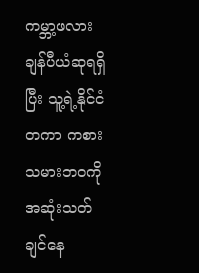ကမ္ဘာ့ဖလားချန်ပီယံဆုရရှိပြီး သူ့ရဲ့နိုင်ငံတကာ ကစားသမားဘဝကို အဆုံးသတ်ချင်နေ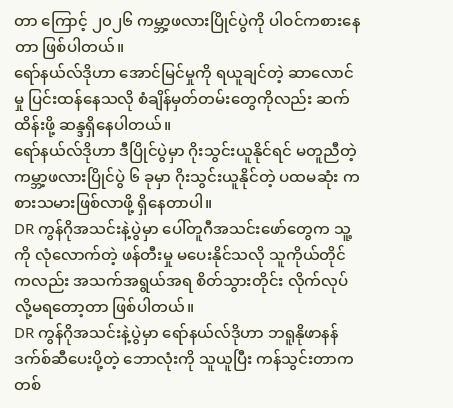တာ ကြောင့် ၂၀၂၆ ကမ္ဘာ့ဖလားပြိုင်ပွဲကို ပါဝင်ကစားနေတာ ဖြစ်ပါတယ်။
ရော်နယ်လ်ဒိုဟာ အောင်မြင်မှုကို ရယူချင်တဲ့ ဆာလောင်မှု ပြင်းထန်နေသလို စံချိန်မှတ်တမ်းတွေကိုလည်း ဆက်ထိန်းဖို့ ဆန္ဒရှိနေပါတယ်။
ရော်နယ်လ်ဒိုဟာ ဒီပြိုင်ပွဲမှာ ဂိုးသွင်းယူနိုင်ရင် မတူညီတဲ့ ကမ္ဘာ့ဖလားပြိုင်ပွဲ ၆ ခုမှာ ဂိုးသွင်းယူနိုင်တဲ့ ပထမဆုံး ကစားသမားဖြစ်လာဖို့ ရှိနေတာပါ။
DR ကွန်ဂိုအသင်းနဲ့ပွဲမှာ ပေါ်တူဂီအသင်းဖော်တွေက သူ့ကို လုံလောက်တဲ့ ဖန်တီးမှု မပေးနိုင်သလို သူကိုယ်တိုင် ကလည်း အသက်အရွယ်အရ စိတ်သွားတိုင်း လိုက်လုပ်လို့မရတော့တာ ဖြစ်ပါတယ်။
DR ကွန်ဂိုအသင်းနဲ့ပွဲမှာ ရော်နယ်လ်ဒိုဟာ ဘရူနိုဖာနန်ဒက်စ်ဆီပေးပို့တဲ့ ဘောလုံးကို သူယူပြီး ကန်သွင်းတာက တစ်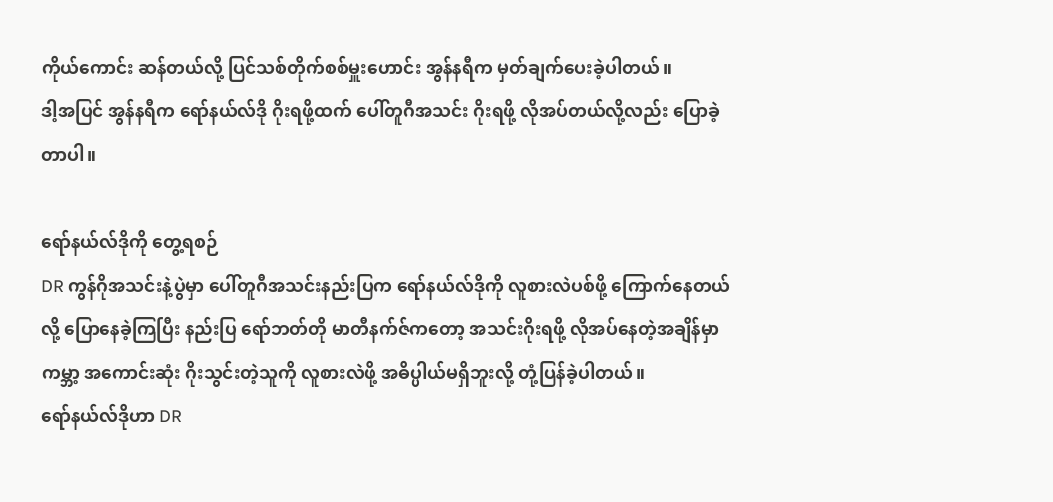ကိုယ်ကောင်း ဆန်တယ်လို့ ပြင်သစ်တိုက်စစ်မှူးဟောင်း အွန်နရီက မှတ်ချက်ပေးခဲ့ပါတယ်။
ဒါ့အပြင် အွန်နရီက ရော်နယ်လ်ဒို ဂိုးရဖို့ထက် ပေါ်တူဂီအသင်း ဂိုးရဖို့ လိုအပ်တယ်လို့လည်း ပြောခဲ့တာပါ။

ရော်နယ်လ်ဒိုကို တွေ့ရစဉ်
DR ကွန်ဂိုအသင်းနဲ့ပွဲမှာ ပေါ်တူဂီအသင်းနည်းပြက ရော်နယ်လ်ဒိုကို လူစားလဲပစ်ဖို့ ကြောက်နေတယ်လို့ ပြောနေခဲ့ကြပြီး နည်းပြ ရော်ဘတ်တို မာတီနက်ဇ်ကတော့ အသင်းဂိုးရဖို့ လိုအပ်နေတဲ့အချိန်မှာ ကမ္ဘာ့ အကောင်းဆုံး ဂိုးသွင်းတဲ့သူကို လူစားလဲဖို့ အဓိပ္ပါယ်မရှိဘူးလို့ တုံ့ပြန်ခဲ့ပါတယ်။
ရော်နယ်လ်ဒိုဟာ DR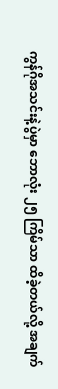ကွန်ဂိုအသင်းနဲ့ပွဲမှာ ဘောလုံး ၂၅ ကြိမ်သာ ထိခဲ့တယ်လို့ အချက်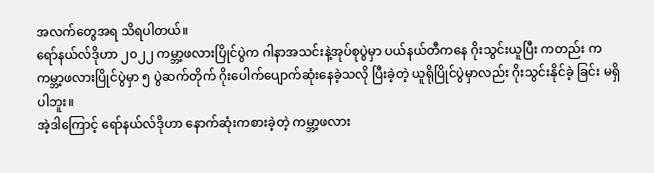အလက်တွေအရ သိရပါတယ်။
ရော်နယ်လ်ဒိုဟာ ၂၀၂၂ ကမ္ဘာ့ဖလားပြိုင်ပွဲက ဂါနာအသင်းနဲ့အုပ်စုပွဲမှာ ပယ်နယ်တီကနေ ဂိုးသွင်းယူပြီး ကတည်း က ကမ္ဘာ့ဖလားပြိုင်ပွဲမှာ ၅ ပွဲဆက်တိုက် ဂိုးပေါက်ပျောက်ဆုံးနေခဲ့သလို ပြီးခဲ့တဲ့ ယူရိုပြိုင်ပွဲမှာလည်း ဂိုးသွင်းနိုင်ခဲ့ ခြင်း မရှိပါဘူး။
အဲ့ဒါကြောင့် ရော်နယ်လ်ဒိုဟာ နောက်ဆုံးကစားခဲ့တဲ့ ကမ္ဘာ့ဖလား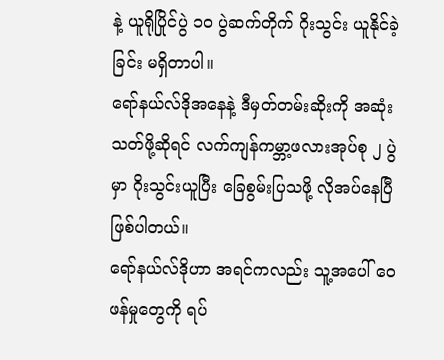နဲ့ ယူရိုပြိုင်ပွဲ ၁၀ ပွဲဆက်တိုက် ဂိုးသွင်း ယူနိုင်ခဲ့ခြင်း မရှိတာပါ။
ရော်နယ်လ်ဒိုအနေနဲ့ ဒီမှတ်တမ်းဆိုးကို အဆုံးသတ်ဖို့ဆိုရင် လက်ကျန်ကမ္ဘာ့ဖလားအုပ်စု ၂ ပွဲမှာ ဂိုးသွင်းယူပြီး ခြေစွမ်းပြသဖို့ လိုအပ်နေပြီ ဖြစ်ပါတယ်။
ရော်နယ်လ်ဒိုဟာ အရင်ကလည်း သူ့အပေါ် ဝေဖန်မှုတွေကို ရပ်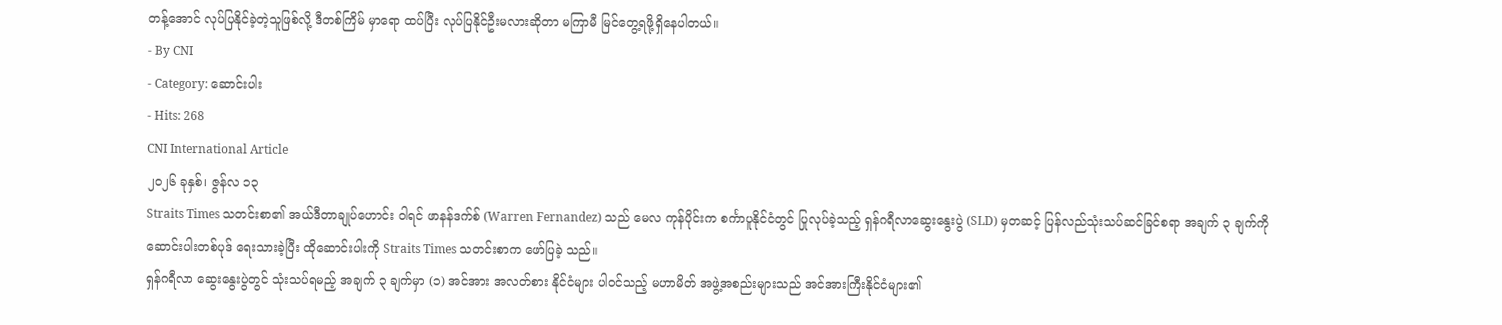တန့်အောင် လုပ်ပြနိုင်ခဲ့တဲ့သူဖြစ်လို့ ဒီတစ်ကြိမ် မှာရော ထပ်ပြီး လုပ်ပြနိုင်ဦးမလားဆိုတာ မကြာမီ မြင်တွေ့ရဖို့ရှိနေပါတယ်။
- By CNI
- Category: ဆောင်းပါး
- Hits: 268
CNI International Article
၂၀၂၆ ခုနှစ်၊ ဇွန်လ ၁၃
Straits Times သတင်းစာ၏ အယ်ဒီတာချုပ်ဟောင်း ဝါရင် ဖာနန်ဒက်စ် (Warren Fernandez) သည် မေလ ကုန်ပိုင်းက စင်္ကာပူနိုင်ငံတွင် ပြုလုပ်ခဲ့သည့် ရှန်ဂရီလာဆွေးနွေးပွဲ (SLD) မှတဆင့် ပြန်လည်သုံးသပ်ဆင်ခြင်စရာ အချက် ၃ ချက်ကို ဆောင်းပါးတစ်ပုဒ် ရေးသားခဲ့ပြီး ထိုဆောင်းပါးကို Straits Times သတင်းစာက ဖော်ပြခဲ့ သည်။
ရှန်ဂရီလာ ဆွေးနွေးပွဲတွင် သုံးသပ်ရမည့် အချက် ၃ ချက်မှာ (၁) အင်အား အလတ်စား နိုင်ငံများ ပါဝင်သည့် မဟာမိတ် အဖွဲ့အစည်းများသည် အင်အားကြီးနိုင်ငံများ၏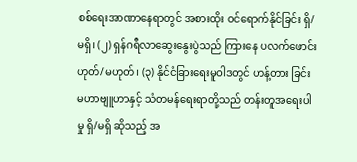စစ်ရေးအာဏာနေရာတွင် အစားထိုး ဝင်ရောက်နိုင်ခြင်း ရှိ/မရှိ၊ (၂) ရှန်ဂရီလာဆွေးနွေးပွဲသည် ကြားနေ ပလက်ဖောင်း ဟုတ်/မဟုတ်၊ (၃) နိုင်ငံခြားရေးမူဝါဒတွင် ဟန့်တား ခြင်း မဟာဗျူဟာနှင့် သံတမန်ရေးရာတို့သည် တန်းတူအရေးပါမှု ရှိ/မရှိ ဆိုသည့် အ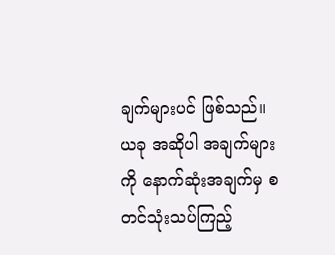ချက်များပင် ဖြစ်သည်။
ယခု အဆိုပါ အချက်များကို နောက်ဆုံးအချက်မှ စတင်သုံးသပ်ကြည့်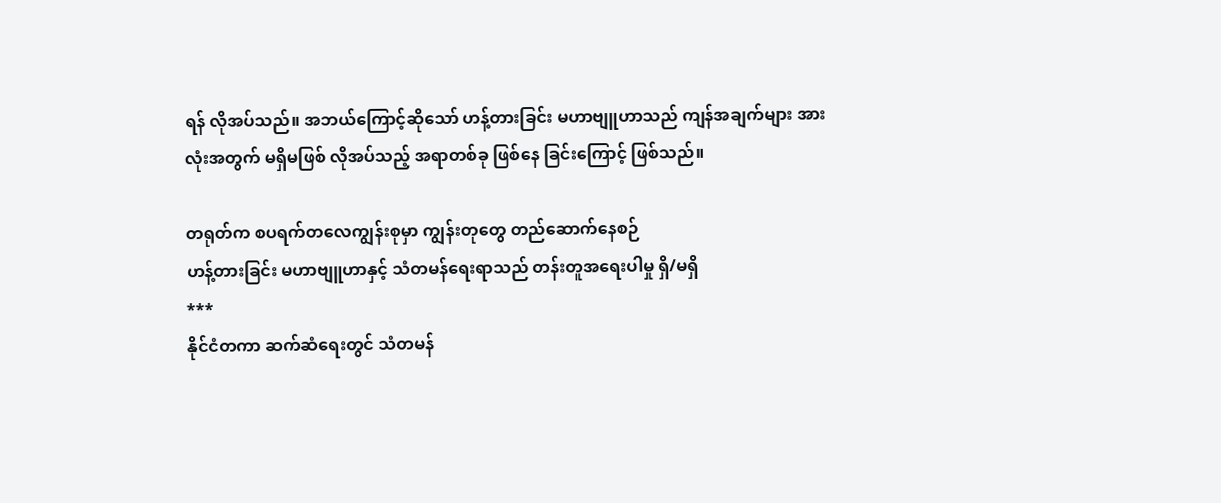ရန် လိုအပ်သည်။ အဘယ်ကြောင့်ဆိုသော် ဟန့်တားခြင်း မဟာဗျူဟာသည် ကျန်အချက်များ အားလုံးအတွက် မရှိမဖြစ် လိုအပ်သည့် အရာတစ်ခု ဖြစ်နေ ခြင်းကြောင့် ဖြစ်သည်။

တရုတ်က စပရက်တလေကျွန်းစုမှာ ကျွန်းတုတွေ တည်ဆောက်နေစဉ်
ဟန့်တားခြင်း မဟာဗျူဟာနှင့် သံတမန်ရေးရာသည် တန်းတူအရေးပါမှု ရှိ/မရှိ
***
နိုင်ငံတကာ ဆက်ဆံရေးတွင် သံတမန်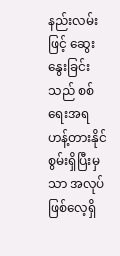နည်းလမ်းဖြင့် ဆွေးနွေးခြင်းသည် စစ်ရေးအရ ဟန့်တားနိုင်စွမ်းရှိပြီးမှသာ အလုပ်ဖြစ်လေ့ရှိ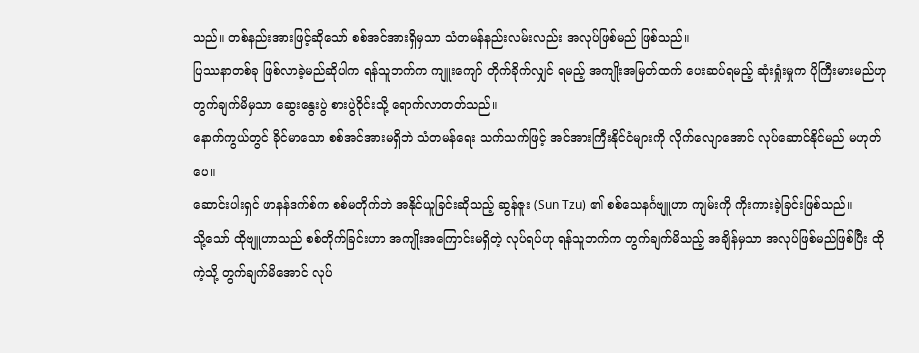သည်။ တစ်နည်းအားဖြင့်ဆိုသော် စစ်အင်အားရှိမှသာ သံတမန်နည်းလမ်းလည်း အလုပ်ဖြစ်မည် ဖြစ်သည်။
ပြဿနာတစ်ခု ဖြစ်လာခဲ့မည်ဆိုပါက ရန်သူဘက်က ကျူးကျော် တိုက်ခိုက်လျှင် ရမည့် အကျိုးအမြတ်ထက် ပေးဆပ်ရမည့် ဆုံးရှုံးမှုက ပိုကြီးမားမည်ဟု တွက်ချက်မိမှသာ ဆွေးနွေးပွဲ စားပွဲဝိုင်းသို့ ရောက်လာတတ်သည်။
နောက်ကွယ်တွင် ခိုင်မာသော စစ်အင်အားမရှိဘဲ သံတမန်ရေး သက်သက်ဖြင့် အင်အားကြီးနိုင်ငံများကို လိုက်လျောအောင် လုပ်ဆောင်နိုင်မည် မဟုတ်ပေ။
ဆောင်းပါးရှင် ဖာနန်ဒက်စ်က စစ်မတိုက်ဘဲ အနိုင်ယူခြင်းဆိုသည့် ဆွန်ဇူး (Sun Tzu) ၏ စစ်သေနင်္ဂဗျူဟာ ကျမ်းကို ကိုးကားခဲ့ခြင်းဖြစ်သည်။
သို့သော် ထိုဗျူဟာသည် စစ်တိုက်ခြင်းဟာ အကျိုးအကြောင်းမရှိတဲ့ လုပ်ရပ်ဟု ရန်သူဘက်က တွက်ချက်မိသည့် အချိန်မှသာ အလုပ်ဖြစ်မည်ဖြစ်ပြီး ထိုကဲ့သို့ တွက်ချက်မိအောင် လုပ်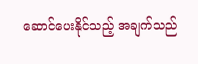ဆောင်ပေးနိုင်သည့် အချက်သည်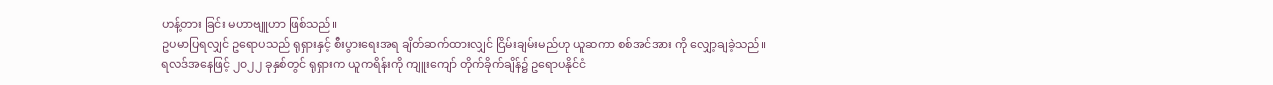ဟန့်တား ခြင်း မဟာဗျူဟာ ဖြစ်သည်။
ဥပမာပြရလျှင် ဥရောပသည် ရုရှားနှင့် စီးပွားရေးအရ ချိတ်ဆက်ထားလျှင် ငြိမ်းချမ်းမည်ဟု ယူဆကာ စစ်အင်အား ကို လျှော့ချခဲ့သည်။
ရလဒ်အနေဖြင့် ၂၀၂၂ ခုနှစ်တွင် ရုရှားက ယူကရိန်းကို ကျူးကျော် တိုက်ခိုက်ချိန်၌ ဥရောပနိုင်ငံ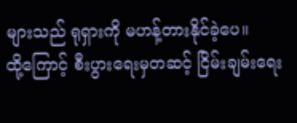များသည် ရုရှားကို မဟန့်တားနိုင်ခဲ့ပေ။
ထို့ကြောင့် စီးပွားရေးမှတဆင့် ငြိမ်းချမ်းရေး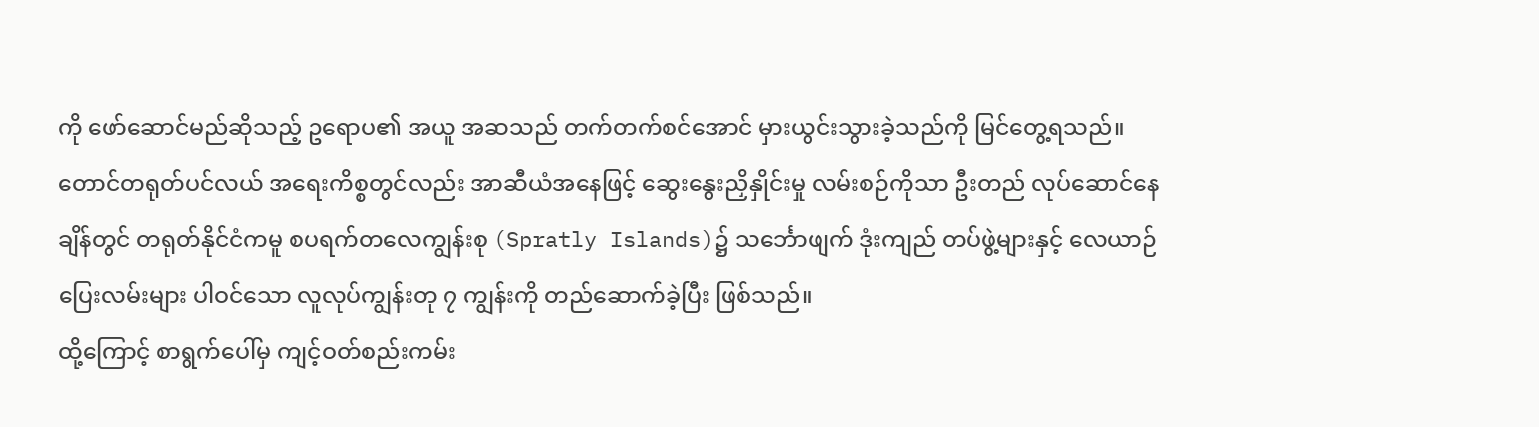ကို ဖော်ဆောင်မည်ဆိုသည့် ဥရောပ၏ အယူ အဆသည် တက်တက်စင်အောင် မှားယွင်းသွားခဲ့သည်ကို မြင်တွေ့ရသည်။
တောင်တရုတ်ပင်လယ် အရေးကိစ္စတွင်လည်း အာဆီယံအနေဖြင့် ဆွေးနွေးညှိနှိုင်းမှု လမ်းစဉ်ကိုသာ ဦးတည် လုပ်ဆောင်နေချိန်တွင် တရုတ်နိုင်ငံကမူ စပရက်တလေကျွန်းစု (Spratly Islands)၌ သင်္ဘောဖျက် ဒုံးကျည် တပ်ဖွဲ့များနှင့် လေယာဉ်ပြေးလမ်းများ ပါဝင်သော လူလုပ်ကျွန်းတု ၇ ကျွန်းကို တည်ဆောက်ခဲ့ပြီး ဖြစ်သည်။
ထို့ကြောင့် စာရွက်ပေါ်မှ ကျင့်ဝတ်စည်းကမ်း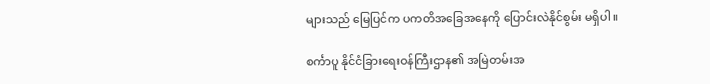များသည် မြေပြင်က ပကတိအခြေအနေကို ပြောင်းလဲနိုင်စွမ်း မရှိပါ။

စင်္ကာပူ နိုင်ငံခြားရေးဝန်ကြီးဌာန၏ အမြဲတမ်းအ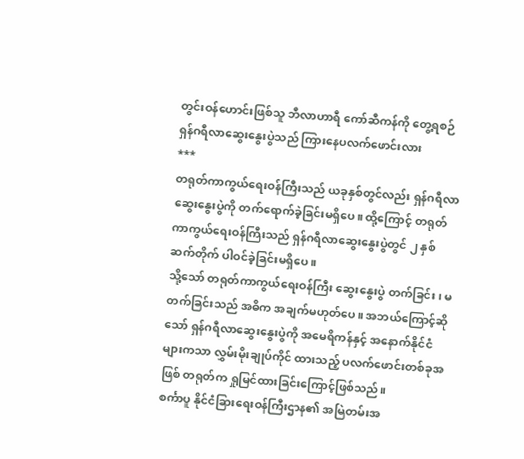တွင်းဝန်ဟောင်းဖြစ်သူ ဘီလာဟာရီ ကော်ဆီကန်ကို တွေ့ရစဉ်
ရှန်ဂရီလာဆွေးနွေးပွဲသည် ကြားနေပလက်ဖောင်းလား
***
တရုတ်ကာကွယ်ရေးဝန်ကြီးသည် ယခုနှစ်တွင်လည်း ရှန်ဂရီလာဆွေးနွေးပွဲကို တက်ရောက်ခဲ့ခြင်းမရှိပေ။ ထို့ကြောင့် တရုတ်ကာကွယ်ရေးဝန်ကြီးသည် ရှန်ဂရီလာဆွေးနွေးပွဲတွင် ၂ နှစ်ဆက်တိုက် ပါဝင်ခဲ့ခြင်းမရှိပေ။
သို့သော် တရုတ်ကာကွယ်ရေးဝန်ကြီး ဆွေးနွေးပွဲ တက်ခြင်း၊ မတက်ခြင်းသည် အဓိက အချက်မဟုတ်ပေ။ အဘယ်ကြောင့်ဆိုသော် ရှန်ဂရီလာဆွေးနွေးပွဲကို အမေရိကန်နှင့် အနောက်နိုင်ငံများကသာ လွှမ်းမိုးချုပ်ကိုင် ထားသည့် ပလက်ဖောင်းတစ်ခုအဖြစ် တရုတ်က ရှုမြင်ထားခြင်းကြောင့်ဖြစ်သည်။
စင်္ကာပူ နိုင်ငံခြားရေးဝန်ကြီးဌာန၏ အမြဲတမ်းအ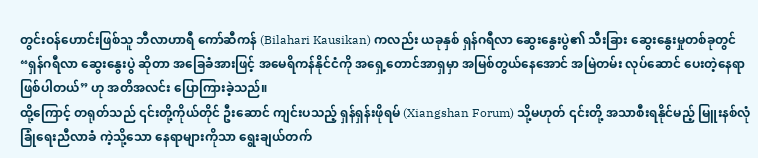တွင်းဝန်ဟောင်းဖြစ်သူ ဘီလာဟာရီ ကော်ဆီကန် (Bilahari Kausikan) ကလည်း ယခုနှစ် ရှန်ဂရီလာ ဆွေးနွေးပွဲ၏ သီးခြား ဆွေးနွေးမှုတစ်ခုတွင် “ရှန်ဂရီလာ ဆွေးနွေးပွဲ ဆိုတာ အခြေခံအားဖြင့် အမေရိကန်နိုင်ငံကို အရှေ့တောင်အာရှမှာ အမြစ်တွယ်နေအောင် အမြဲတမ်း လုပ်ဆောင် ပေးတဲ့နေရာ ဖြစ်ပါတယ်” ဟု အတိအလင်း ပြောကြားခဲ့သည်။
ထို့ကြောင့် တရုတ်သည် ၎င်းတို့ကိုယ်တိုင် ဦးဆောင် ကျင်းပသည့် ရှန်ရှန်းဖိုရမ် (Xiangshan Forum) သို့မဟုတ် ၎င်းတို့ အသာစီးရနိုင်မည့် မြူးနစ်လုံခြုံရေးညီလာခံ ကဲ့သို့သော နေရာများကိုသာ ရွေးချယ်တက်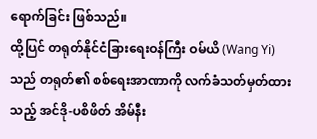ရောက်ခြင်း ဖြစ်သည်။
ထို့ပြင် တရုတ်နိုင်ငံခြားရေးဝန်ကြီး ဝမ်ယိ (Wang Yi) သည် တရုတ်၏ စစ်ရေးအာဏာကို လက်ခံသတ်မှတ်ထား သည့် အင်ဒို-ပစိဖိတ် အိမ်နီး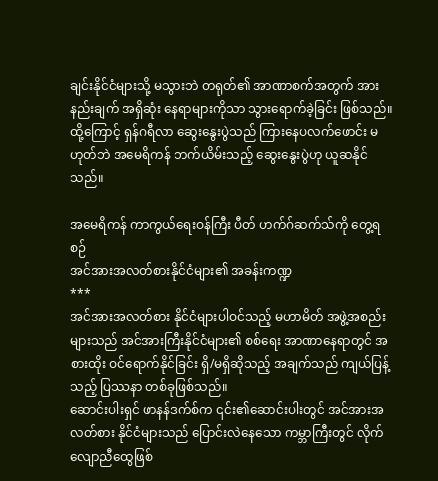ချင်းနိုင်ငံများသို့ မသွားဘဲ တရုတ်၏ အာဏာစက်အတွက် အားနည်းချက် အရှိဆုံး နေရာများကိုသာ သွားရောက်ခဲ့ခြင်း ဖြစ်သည်။
ထို့ကြောင့် ရှန်ဂရီလာ ဆွေးနွေးပွဲသည် ကြားနေပလက်ဖောင်း မဟုတ်ဘဲ အမေရိကန် ဘက်ယိမ်းသည့် ဆွေးနွေးပွဲဟု ယူဆနိုင်သည်။

အမေရိကန် ကာကွယ်ရေးဝန်ကြီး ပီတ် ဟက်ဂ်ဆက်သ်ကို တွေ့ရစဉ်
အင်အားအလတ်စားနိုင်ငံများ၏ အခန်းကဏ္ဍ
***
အင်အားအလတ်စား နိုင်ငံများပါဝင်သည့် မဟာမိတ် အဖွဲ့အစည်းများသည် အင်အားကြီးနိုင်ငံများ၏ စစ်ရေး အာဏာနေရာတွင် အစားထိုး ဝင်ရောက်နိုင်ခြင်း ရှိ/မရှိဆိုသည့် အချက်သည် ကျယ်ပြန့်သည့် ပြဿနာ တစ်ခုဖြစ်သည်။
ဆောင်းပါးရှင် ဖာနန်ဒက်စ်က ၎င်း၏ဆောင်းပါးတွင် အင်အားအလတ်စား နိုင်ငံများသည် ပြောင်းလဲနေသော ကမ္ဘာကြီးတွင် လိုက်လျောညီထွေဖြစ်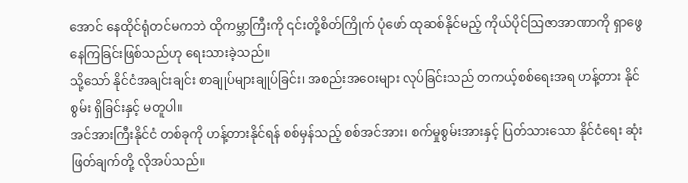အောင် နေထိုင်ရုံတင်မကဘဲ ထိုကမ္ဘာကြီးကို ၎င်းတို့စိတ်ကြိုက် ပုံဖော် ထုဆစ်နိုင်မည့် ကိုယ်ပိုင်သြဇာအာဏာကို ရှာဖွေနေကြခြင်းဖြစ်သည်ဟု ရေးသားခဲ့သည်။
သို့သော် နိုင်ငံအချင်းချင်း စာချုပ်များချုပ်ခြင်း၊ အစည်းအဝေးများ လုပ်ခြင်းသည် တကယ့်စစ်ရေးအရ ဟန့်တား နိုင်စွမ်း ရှိခြင်းနှင့် မတူပါ။
အင်အားကြီးနိုင်ငံ တစ်ခုကို ဟန့်တားနိုင်ရန် စစ်မှန်သည့် စစ်အင်အား၊ စက်မှုစွမ်းအားနှင့် ပြတ်သားသော နိုင်ငံရေး ဆုံးဖြတ်ချက်တို့ လိုအပ်သည်။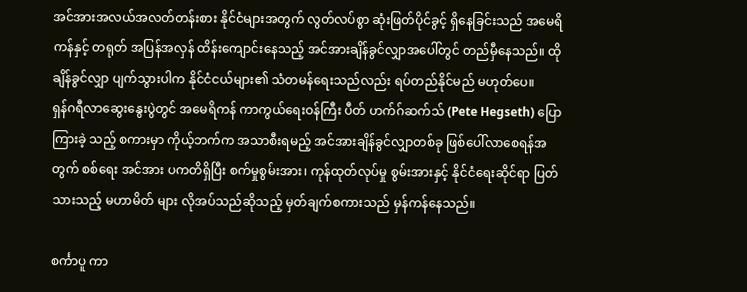အင်အားအလယ်အလတ်တန်းစား နိုင်ငံများအတွက် လွတ်လပ်စွာ ဆုံးဖြတ်ပိုင်ခွင့် ရှိနေခြင်းသည် အမေရိကန်နှင့် တရုတ် အပြန်အလှန် ထိန်းကျောင်းနေသည့် အင်အားချိန်ခွင်လျှာအပေါ်တွင် တည်မှီနေသည်။ ထိုချိန်ခွင်လျှာ ပျက်သွားပါက နိုင်ငံငယ်များ၏ သံတမန်ရေးသည်လည်း ရပ်တည်နိုင်မည် မဟုတ်ပေ။
ရှန်ဂရီလာဆွေးနွေးပွဲတွင် အမေရိကန် ကာကွယ်ရေးဝန်ကြီး ပီတ် ဟက်ဂ်ဆက်သ် (Pete Hegseth) ပြောကြားခဲ့ သည့် စကားမှာ ကိုယ့်ဘက်က အသာစီးရမည့် အင်အားချိန်ခွင်လျှာတစ်ခု ဖြစ်ပေါ်လာစေရန်အတွက် စစ်ရေး အင်အား ပကတိရှိပြီး စက်မှုစွမ်းအား၊ ကုန်ထုတ်လုပ်မှု စွမ်းအားနှင့် နိုင်ငံရေးဆိုင်ရာ ပြတ်သားသည့် မဟာမိတ် များ လိုအပ်သည်ဆိုသည့် မှတ်ချက်စကားသည် မှန်ကန်နေသည်။

စင်္ကာပူ ကာ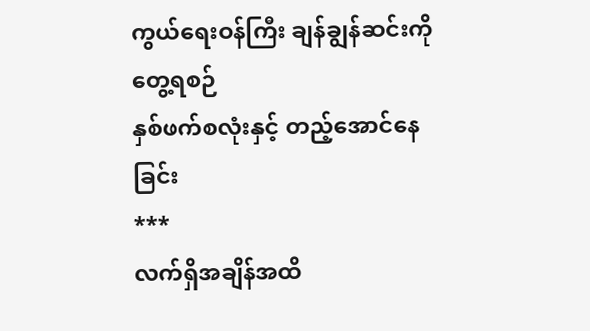ကွယ်ရေးဝန်ကြီး ချန်ချွန်ဆင်းကို တွေ့ရစဉ်
နှစ်ဖက်စလုံးနှင့် တည့်အောင်နေခြင်း
***
လက်ရှိအချိန်အထိ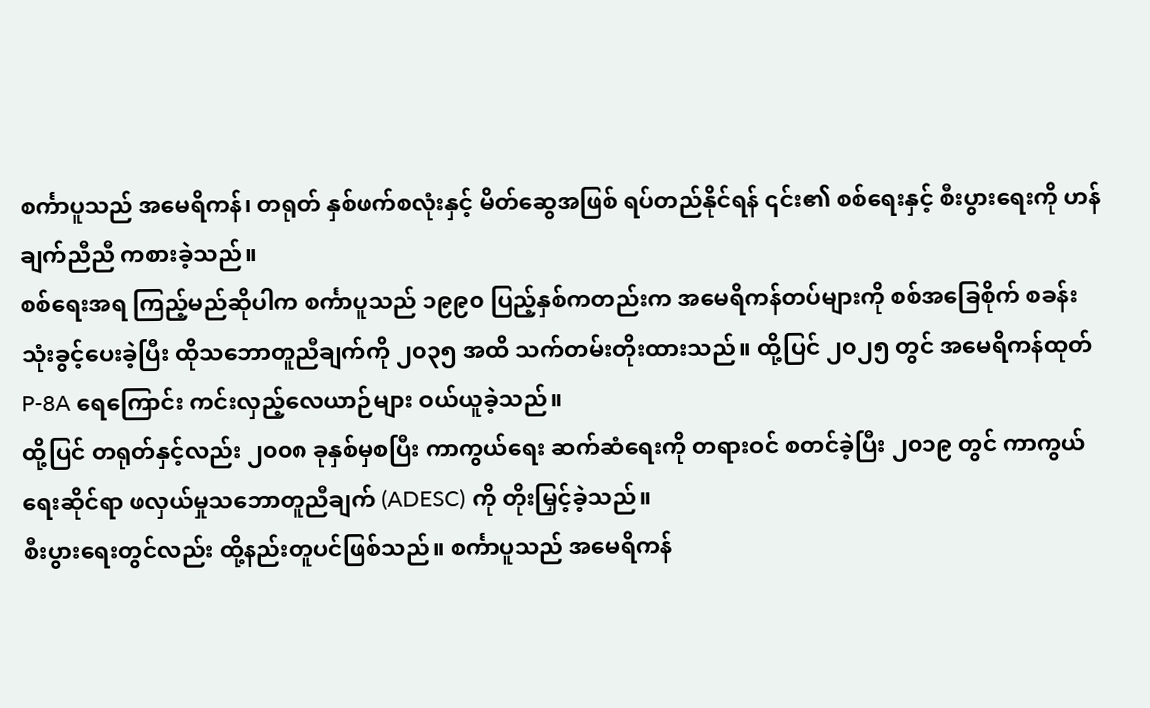စင်္ကာပူသည် အမေရိကန်၊ တရုတ် နှစ်ဖက်စလုံးနှင့် မိတ်ဆွေအဖြစ် ရပ်တည်နိုင်ရန် ၎င်း၏ စစ်ရေးနှင့် စီးပွားရေးကို ဟန်ချက်ညီညီ ကစားခဲ့သည်။
စစ်ရေးအရ ကြည့်မည်ဆိုပါက စင်္ကာပူသည် ၁၉၉၀ ပြည့်နှစ်ကတည်းက အမေရိကန်တပ်များကို စစ်အခြေစိုက် စခန်း သုံးခွင့်ပေးခဲ့ပြီး ထိုသဘောတူညီချက်ကို ၂၀၃၅ အထိ သက်တမ်းတိုးထားသည်။ ထို့ပြင် ၂၀၂၅ တွင် အမေရိကန်ထုတ် P-8A ရေကြောင်း ကင်းလှည့်လေယာဉ်များ ဝယ်ယူခဲ့သည်။
ထို့ပြင် တရုတ်နှင့်လည်း ၂၀၀၈ ခုနှစ်မှစပြီး ကာကွယ်ရေး ဆက်ဆံရေးကို တရားဝင် စတင်ခဲ့ပြီး ၂၀၁၉ တွင် ကာကွယ်ရေးဆိုင်ရာ ဖလှယ်မှုသဘောတူညီချက် (ADESC) ကို တိုးမြှင့်ခဲ့သည်။
စီးပွားရေးတွင်လည်း ထို့နည်းတူပင်ဖြစ်သည်။ စင်္ကာပူသည် အမေရိကန်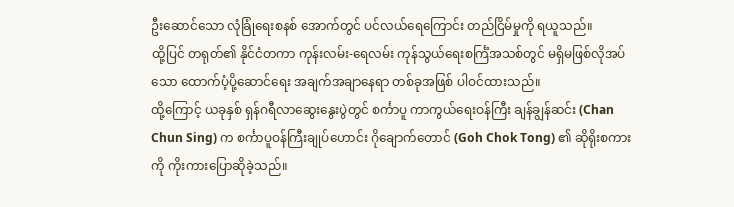ဦးဆောင်သော လုံခြုံရေးစနစ် အောက်တွင် ပင်လယ်ရေကြောင်း တည်ငြိမ်မှုကို ရယူသည်။
ထို့ပြင် တရုတ်၏ နိုင်ငံတကာ ကုန်းလမ်း-ရေလမ်း ကုန်သွယ်ရေးစင်္ကြံအသစ်တွင် မရှိမဖြစ်လိုအပ်သော ထောက်ပံ့ပို့ဆောင်ရေး အချက်အချာနေရာ တစ်ခုအဖြစ် ပါဝင်ထားသည်။
ထို့ကြောင့် ယခုနှစ် ရှန်ဂရီလာဆွေးနွေးပွဲတွင် စင်္ကာပူ ကာကွယ်ရေးဝန်ကြီး ချန်ချွန်ဆင်း (Chan Chun Sing) က စင်္ကာပူဝန်ကြီးချုပ်ဟောင်း ဂိုချောက်တောင် (Goh Chok Tong) ၏ ဆိုရိုးစကားကို ကိုးကားပြောဆိုခဲ့သည်။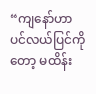“ကျနော်ဟာ ပင်လယ်ပြင်ကိုတော့ မထိန်း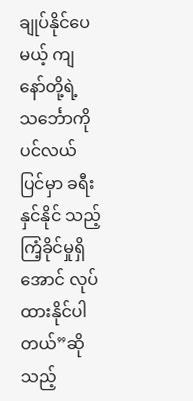ချုပ်နိုင်ပေမယ့် ကျနော်တို့ရဲ့ သင်္ဘောကို ပင်လယ်ပြင်မှာ ခရီးနှင်နိုင် သည့် ကြံ့ခိုင်မှုရှိအောင် လုပ်ထားနိုင်ပါတယ်”ဆိုသည့်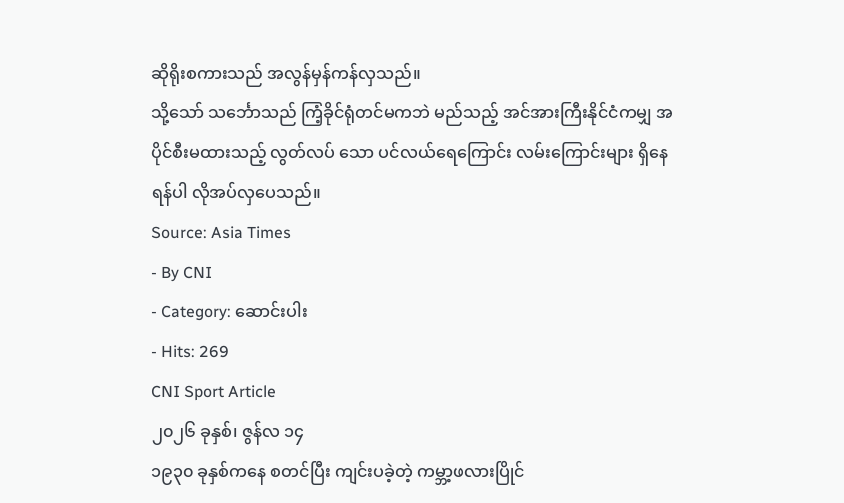ဆိုရိုးစကားသည် အလွန်မှန်ကန်လှသည်။
သို့သော် သင်္ဘောသည် ကြံ့ခိုင်ရုံတင်မကဘဲ မည်သည့် အင်အားကြီးနိုင်ငံကမျှ အပိုင်စီးမထားသည့် လွတ်လပ် သော ပင်လယ်ရေကြောင်း လမ်းကြောင်းများ ရှိနေရန်ပါ လိုအပ်လှပေသည်။
Source: Asia Times
- By CNI
- Category: ဆောင်းပါး
- Hits: 269
CNI Sport Article
၂၀၂၆ ခုနှစ်၊ ဇွန်လ ၁၄
၁၉၃၀ ခုနှစ်ကနေ စတင်ပြီး ကျင်းပခဲ့တဲ့ ကမ္ဘာ့ဖလားပြိုင်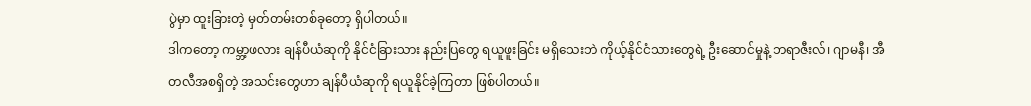ပွဲမှာ ထူးခြားတဲ့ မှတ်တမ်းတစ်ခုတော့ ရှိပါတယ်။
ဒါကတော့ ကမ္ဘာ့ဖလား ချန်ပီယံဆုကို နိုင်ငံခြားသား နည်းပြတွေ ရယူဖူးခြင်း မရှိသေးဘဲ ကိုယ့်နိုင်ငံသားတွေရဲ့ ဦးဆောင်မှုနဲ့ ဘရာဇီးလ်၊ ဂျာမနီ၊ အီတလီအစရှိတဲ့ အသင်းတွေဟာ ချန်ပီယံဆုကို ရယူနိုင်ခဲ့ကြတာ ဖြစ်ပါတယ်။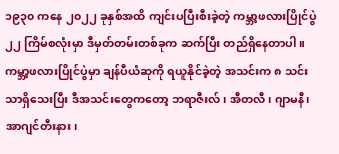၁၉၃၀ ကနေ ၂၀၂၂ ခုနှစ်အထိ ကျင်းပပြီးစီးခဲ့တဲ့ ကမ္ဘာ့ဖလားပြိုင်ပွဲ ၂၂ ကြိမ်စလုံးမှာ ဒီမှတ်တမ်းတစ်ခုက ဆက်ပြီး တည်ရှိနေတာပါ။
ကမ္ဘာ့ဖလားပြိုင်ပွဲမှာ ချန်ပီယံဆုကို ရယူနိုင်ခဲ့တဲ့ အသင်းက ၈ သင်းသာရှိသေးပြီး ဒီအသင်းတွေကတော့ ဘရာဇီးလ်၊ အီတလီ၊ ဂျာမနီ၊ အာဂျင်တီးနား၊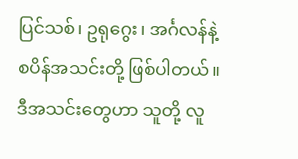ပြင်သစ်၊ ဥရုဂွေး၊ အင်္ဂလန်နဲ့ စပိန်အသင်းတို့ ဖြစ်ပါတယ်။
ဒီအသင်းတွေဟာ သူတို့ လူ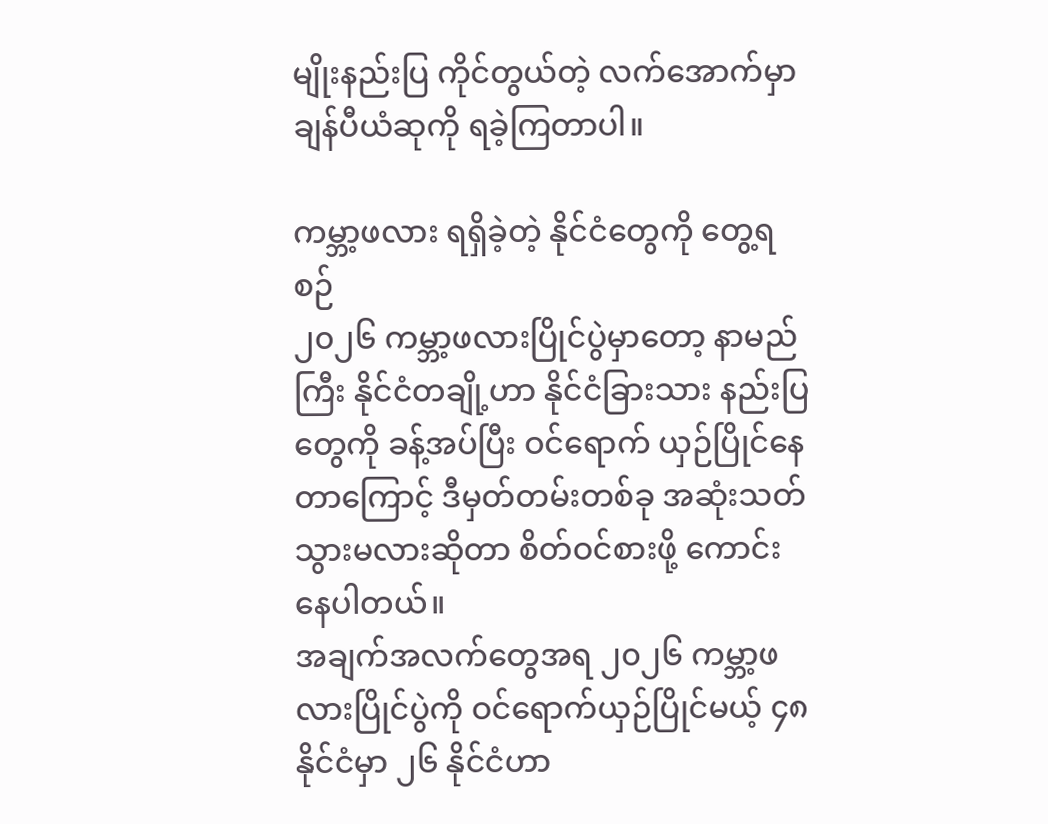မျိုးနည်းပြ ကိုင်တွယ်တဲ့ လက်အောက်မှာ ချန်ပီယံဆုကို ရခဲ့ကြတာပါ။

ကမ္ဘာ့ဖလား ရရှိခဲ့တဲ့ နိုင်ငံတွေကို တွေ့ရစဉ်
၂၀၂၆ ကမ္ဘာ့ဖလားပြိုင်ပွဲမှာတော့ နာမည်ကြီး နိုင်ငံတချို့ဟာ နိုင်ငံခြားသား နည်းပြတွေကို ခန့်အပ်ပြီး ဝင်ရောက် ယှဉ်ပြိုင်နေတာကြောင့် ဒီမှတ်တမ်းတစ်ခု အဆုံးသတ် သွားမလားဆိုတာ စိတ်ဝင်စားဖို့ ကောင်းနေပါတယ်။
အချက်အလက်တွေအရ ၂၀၂၆ ကမ္ဘာ့ဖလားပြိုင်ပွဲကို ဝင်ရောက်ယှဉ်ပြိုင်မယ့် ၄၈ နိုင်ငံမှာ ၂၆ နိုင်ငံဟာ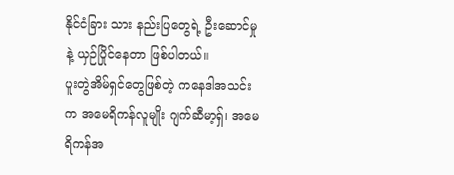နိုင်ငံခြား သား နည်းပြတွေရဲ့ ဦးဆောင်မှုနဲ့ ယှဉ်ပြိုင်နေတာ ဖြစ်ပါတယ်။
ပူးတွဲအိမ်ရှင်တွေဖြစ်တဲ့ ကနေဒါအသင်းက အမေရိကန်လူမျိုး ဂျက်ဆီမာ့ရှ်၊ အမေရိကန်အ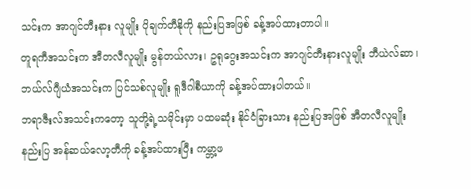သင်းက အာဂျင်တီးနား လူမျိုး ပိုချက်တီနိုကို နည်းပြအဖြစ် ခန့်အပ်ထားတာပါ။
တူရကီအသင်းက အီတလီလူမျိုး မွန်တယ်လား၊ ဥရုဂွေးအသင်းက အာဂျင်တီးနားလူမျိုး ဘီယဲလ်ဆာ၊ ဘယ်လ်ဂျီယံအသင်းက ပြင်သစ်လူမျိုး ရူဒီဂါစီယာကို ခန့်အပ်ထားပါတယ်။
ဘရာဇီးလ်အသင်းကတော့ သူတို့ရဲ့သမိုင်းမှာ ပထမဆုံး နိုင်ငံခြားသား နည်းပြအဖြစ် အီတလီလူမျိုးနည်းပြ အန်ဆယ်လော့တီကို ခန့်အပ်ထားပြီး ကမ္ဘာ့ဖ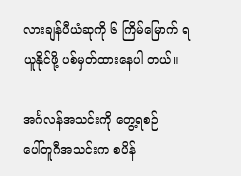လားချန်ပီယံဆုကို ၆ ကြိမ်မြောက် ရယူနိုင်ဖို့ ပစ်မှတ်ထားနေပါ တယ်။

အင်္ဂလန်အသင်းကို တွေ့ရစဉ်
ပေါ်တူဂီအသင်းက စပိန်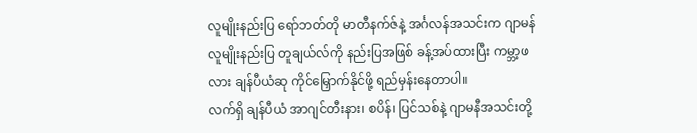လူမျိုးနည်းပြ ရော်ဘတ်တို မာတီနက်ဇ်နဲ့ အင်္ဂလန်အသင်းက ဂျာမန်လူမျိုးနည်းပြ တူချယ်လ်ကို နည်းပြအဖြစ် ခန့်အပ်ထားပြီး ကမ္ဘာ့ဖလား ချန်ပီယံဆု ကိုင်မြှောက်နိုင်ဖို့ ရည်မှန်းနေတာပါ။
လက်ရှိ ချန်ပီယံ အာဂျင်တီးနား၊ စပိန်၊ ပြင်သစ်နဲ့ ဂျာမနီအသင်းတို့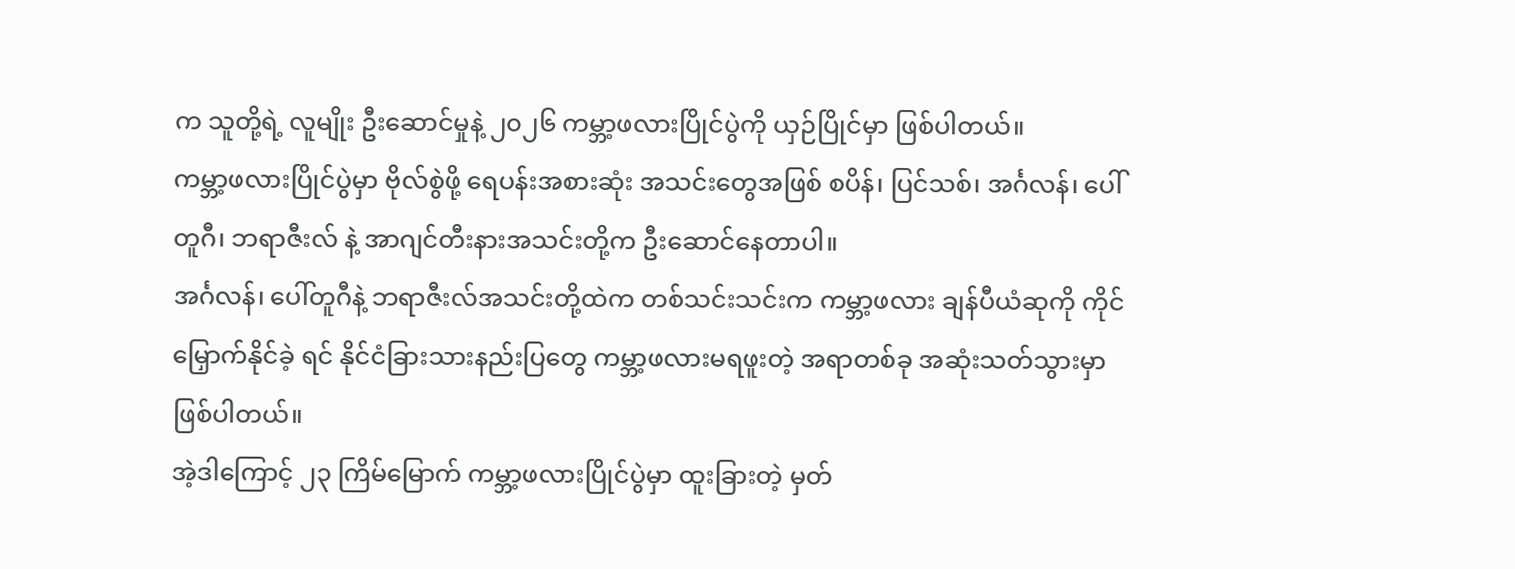က သူတို့ရဲ့ လူမျိုး ဦးဆောင်မှုနဲ့ ၂၀၂၆ ကမ္ဘာ့ဖလားပြိုင်ပွဲကို ယှဉ်ပြိုင်မှာ ဖြစ်ပါတယ်။
ကမ္ဘာ့ဖလားပြိုင်ပွဲမှာ ဗိုလ်စွဲဖို့ ရေပန်းအစားဆုံး အသင်းတွေအဖြစ် စပိန်၊ ပြင်သစ်၊ အင်္ဂလန်၊ ပေါ်တူဂီ၊ ဘရာဇီးလ် နဲ့ အာဂျင်တီးနားအသင်းတို့က ဦးဆောင်နေတာပါ။
အင်္ဂလန်၊ ပေါ်တူဂီနဲ့ ဘရာဇီးလ်အသင်းတို့ထဲက တစ်သင်းသင်းက ကမ္ဘာ့ဖလား ချန်ပီယံဆုကို ကိုင်မြှောက်နိုင်ခဲ့ ရင် နိုင်ငံခြားသားနည်းပြတွေ ကမ္ဘာ့ဖလားမရဖူးတဲ့ အရာတစ်ခု အဆုံးသတ်သွားမှာ ဖြစ်ပါတယ်။
အဲ့ဒါကြောင့် ၂၃ ကြိမ်မြောက် ကမ္ဘာ့ဖလားပြိုင်ပွဲမှာ ထူးခြားတဲ့ မှတ်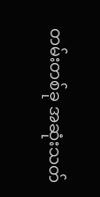တမ်းတစ်ခု အဆုံးသတ်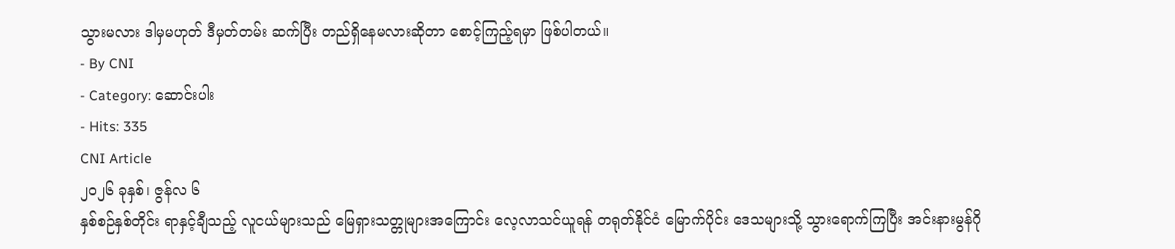သွားမလား ဒါမှမဟုတ် ဒီမှတ်တမ်း ဆက်ပြီး တည်ရှိနေမလားဆိုတာ စောင့်ကြည့်ရမှာ ဖြစ်ပါတယ်။
- By CNI
- Category: ဆောင်းပါး
- Hits: 335
CNI Article
၂၀၂၆ ခုနှစ်၊ ဇွန်လ ၆
နှစ်စဉ်နှစ်တိုင်း ရာနှင့်ချီသည့် လူငယ်များသည် မြေရှားသတ္တုများအကြောင်း လေ့လာသင်ယူရန် တရုတ်နိုင်ငံ မြောက်ပိုင်း ဒေသများသို့ သွားရောက်ကြပြီး အင်းနားမွန်ဂို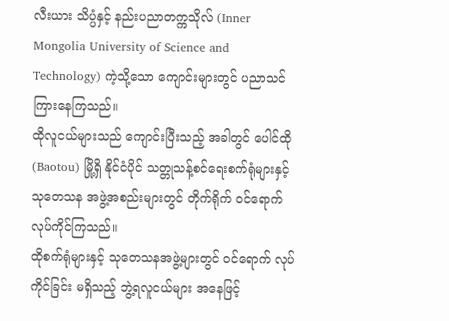လီးယား သိပ္ပံနှင့် နည်းပညာတက္ကသိုလ် (Inner Mongolia University of Science and Technology) ကဲ့သို့သော ကျောင်းများတွင် ပညာသင်ကြားနေကြသည်။
ထိုလူငယ်များသည် ကျောင်းပြီးသည့် အခါတွင် ပေါင်ထို (Baotou) မြို့ရှိ နိုင်ငံပိုင် သတ္တုသန့်စင်ရေးစက်ရုံများနှင့် သုတေသန အဖွဲ့အစည်းများတွင် တိုက်ရိုက် ဝင်ရောက်လုပ်ကိုင်ကြသည်။
ထိုစက်ရုံများနှင့် သုတေသနအဖွဲ့များတွင် ဝင်ရောက် လုပ်ကိုင်ခြင်း မရှိသည့် ဘွဲ့ရလူငယ်များ အနေဖြင့်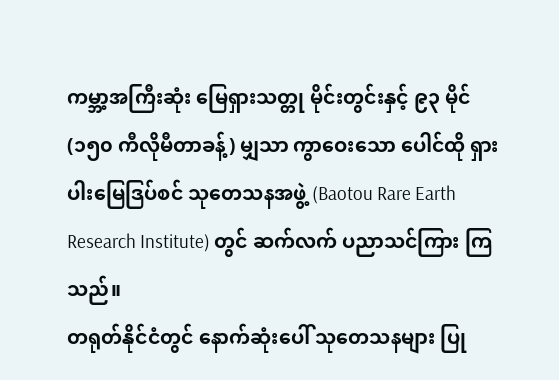ကမ္ဘာ့အကြီးဆုံး မြေရှားသတ္တု မိုင်းတွင်းနှင့် ၉၃ မိုင် (၁၅၀ ကီလိုမီတာခန့်) မျှသာ ကွာဝေးသော ပေါင်ထို ရှားပါးမြေဒြပ်စင် သုတေသနအဖွဲ့ (Baotou Rare Earth Research Institute) တွင် ဆက်လက် ပညာသင်ကြား ကြသည်။
တရုတ်နိုင်ငံတွင် နောက်ဆုံးပေါ် သုတေသနများ ပြု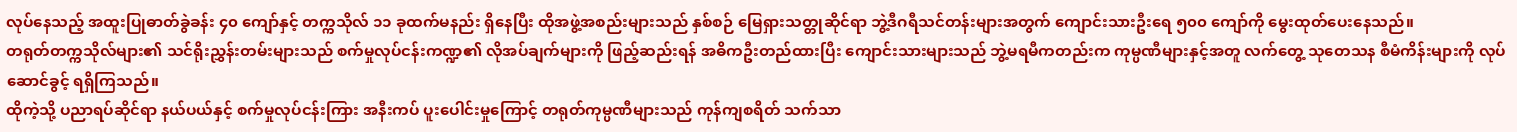လုပ်နေသည့် အထူးပြုဓာတ်ခွဲခန်း ၄၀ ကျော်နှင့် တက္ကသိုလ် ၁၁ ခုထက်မနည်း ရှိနေပြီး ထိုအဖွဲ့အစည်းများသည် နှစ်စဉ် မြေရှားသတ္တုဆိုင်ရာ ဘွဲ့ဒီဂရီသင်တန်းများအတွက် ကျောင်းသားဦးရေ ၅၀၀ ကျော်ကို မွေးထုတ်ပေးနေသည်။
တရုတ်တက္ကသိုလ်များ၏ သင်ရိုးညွှန်းတမ်းများသည် စက်မှုလုပ်ငန်းကဏ္ဍ၏ လိုအပ်ချက်များကို ဖြည့်ဆည်းရန် အဓိကဦးတည်ထားပြီး ကျောင်းသားများသည် ဘွဲ့မရမီကတည်းက ကုမ္ပဏီများနှင့်အတူ လက်တွေ့ သုတေသန စီမံကိန်းများကို လုပ်ဆောင်ခွင့် ရရှိကြသည်။
ထိုကဲ့သို့ ပညာရပ်ဆိုင်ရာ နယ်ပယ်နှင့် စက်မှုလုပ်ငန်းကြား အနီးကပ် ပူးပေါင်းမှုကြောင့် တရုတ်ကုမ္ပဏီများသည် ကုန်ကျစရိတ် သက်သာ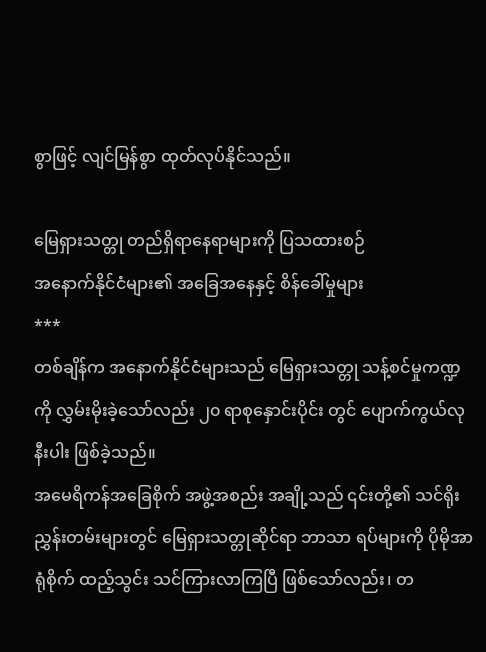စွာဖြင့် လျင်မြန်စွာ ထုတ်လုပ်နိုင်သည်။

မြေရှားသတ္တု တည်ရှိရာနေရာများကို ပြသထားစဉ်
အနောက်နိုင်ငံများ၏ အခြေအနေနှင့် စိန်ခေါ်မှုများ
***
တစ်ချိန်က အနောက်နိုင်ငံများသည် မြေရှားသတ္တု သန့်စင်မှုကဏ္ဍကို လွှမ်းမိုးခဲ့သော်လည်း ၂၀ ရာစုနှောင်းပိုင်း တွင် ပျောက်ကွယ်လုနီးပါး ဖြစ်ခဲ့သည်။
အမေရိကန်အခြေစိုက် အဖွဲ့အစည်း အချို့သည် ၎င်းတို့၏ သင်ရိုးညွှန်းတမ်းများတွင် မြေရှားသတ္တုဆိုင်ရာ ဘာသာ ရပ်များကို ပိုမိုအာရုံစိုက် ထည့်သွင်း သင်ကြားလာကြပြီ ဖြစ်သော်လည်း၊ တ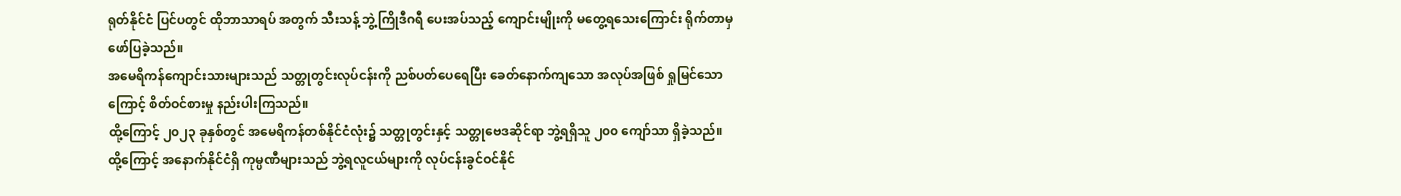ရုတ်နိုင်ငံ ပြင်ပတွင် ထိုဘာသာရပ် အတွက် သီးသန့် ဘွဲ့ကြိုဒီဂရီ ပေးအပ်သည့် ကျောင်းမျိုးကို မတွေ့ရသေးကြောင်း ရိုက်တာမှ ဖော်ပြခဲ့သည်။
အမေရိကန်ကျောင်းသားများသည် သတ္တုတွင်းလုပ်ငန်းကို ညစ်ပတ်ပေရေပြီး ခေတ်နောက်ကျသော အလုပ်အဖြစ် ရှုမြင်သောကြောင့် စိတ်ဝင်စားမှု နည်းပါးကြသည်။
ထို့ကြောင့် ၂၀၂၃ ခုနှစ်တွင် အမေရိကန်တစ်နိုင်ငံလုံး၌ သတ္တုတွင်းနှင့် သတ္တုဗေဒဆိုင်ရာ ဘွဲ့ရရှိသူ ၂၀၀ ကျော်သာ ရှိခဲ့သည်။
ထို့ကြောင့် အနောက်နိုင်ငံရှိ ကုမ္ပဏီများသည် ဘွဲ့ရလူငယ်များကို လုပ်ငန်းခွင်ဝင်နိုင်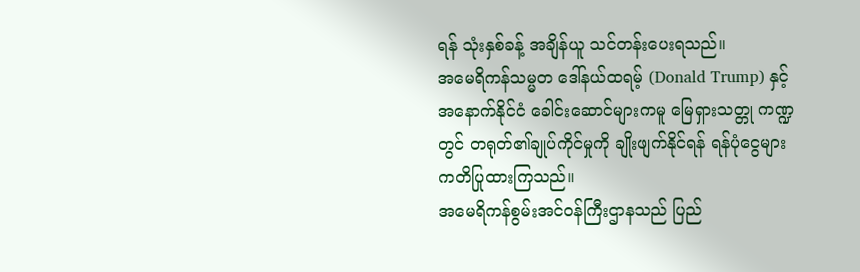ရန် သုံးနှစ်ခန့် အချိန်ယူ သင်တန်းပေးရသည်။
အမေရိကန်သမ္မတ ဒေါ်နယ်ထရမ့် (Donald Trump) နှင့် အနောက်နိုင်ငံ ခေါင်းဆောင်များကမူ မြေရှားသတ္တု ကဏ္ဍတွင် တရုတ်၏ချုပ်ကိုင်မှုကို ချိုးဖျက်နိုင်ရန် ရန်ပုံငွေများ ကတိပြုထားကြသည်။
အမေရိကန်စွမ်းအင်ဝန်ကြီးဌာနသည် ပြည်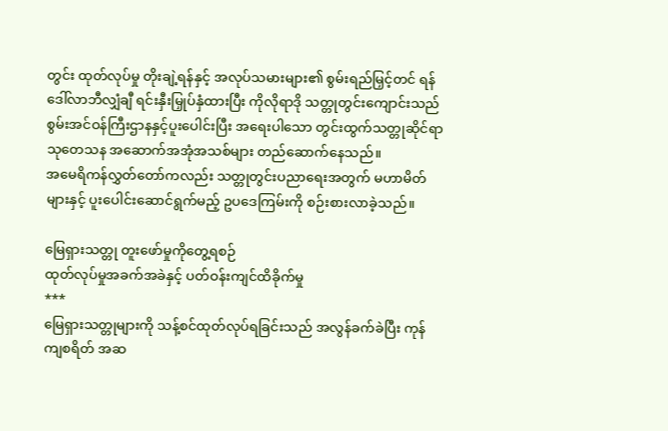တွင်း ထုတ်လုပ်မှု တိုးချဲ့ရန်နှင့် အလုပ်သမားများ၏ စွမ်းရည်မြှင့်တင် ရန် ဒေါ်လာဘီလျှံချီ ရင်းနှီးမြှုပ်နှံထားပြီး ကိုလိုရာဒို သတ္တုတွင်းကျောင်းသည် စွမ်းအင်ဝန်ကြီးဌာနနှင့်ပူးပေါင်းပြီး အရေးပါသော တွင်းထွက်သတ္တုဆိုင်ရာ သုတေသန အဆောက်အအုံအသစ်များ တည်ဆောက်နေသည်။
အမေရိကန်လွှတ်တော်ကလည်း သတ္တုတွင်းပညာရေးအတွက် မဟာမိတ်များနှင့် ပူးပေါင်းဆောင်ရွက်မည့် ဥပဒေကြမ်းကို စဉ်းစားလာခဲ့သည်။

မြေရှားသတ္တု တူးဖော်မှုကိုတွေ့ရစဉ်
ထုတ်လုပ်မှုအခက်အခဲနှင့် ပတ်ဝန်းကျင်ထိခိုက်မှု
***
မြေရှားသတ္တုများကို သန့်စင်ထုတ်လုပ်ရခြင်းသည် အလွန်ခက်ခဲပြီး ကုန်ကျစရိတ် အဆ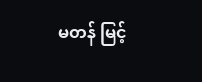မတန် မြင့်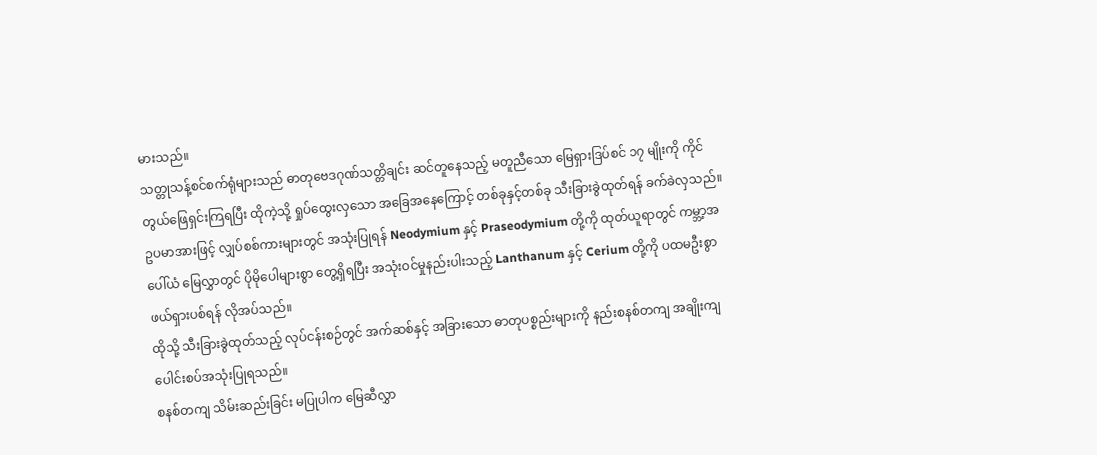မားသည်။
သတ္တုသန့်စင်စက်ရုံများသည် ဓာတုဗေဒဂုဏ်သတ္တိချင်း ဆင်တူနေသည့် မတူညီသော မြေရှားဒြပ်စင် ၁၇ မျိုးကို ကိုင်တွယ်ဖြေရှင်းကြရပြီး ထိုကဲ့သို့ ရှုပ်ထွေးလှသော အခြေအနေကြောင့် တစ်ခုနှင့်တစ်ခု သီးခြားခွဲထုတ်ရန် ခက်ခဲလှသည်။
ဥပမာအားဖြင့် လျှပ်စစ်ကားများတွင် အသုံးပြုရန် Neodymium နှင့် Praseodymium တို့ကို ထုတ်ယူရာတွင် ကမ္ဘာ့အပေါ်ယံ မြေလွှာတွင် ပိုမိုပေါများစွာ တွေ့ရှိရပြီး အသုံးဝင်မှုနည်းပါးသည့် Lanthanum နှင့် Cerium တို့ကို ပထမဦးစွာ ဖယ်ရှားပစ်ရန် လိုအပ်သည်။
ထိုသို့ သီးခြားခွဲထုတ်သည့် လုပ်ငန်းစဉ်တွင် အက်ဆစ်နှင့် အခြားသော ဓာတုပစ္စည်းများကို နည်းစနစ်တကျ အချိုးကျ ပေါင်းစပ်အသုံးပြုရသည်။
စနစ်တကျ သိမ်းဆည်းခြင်း မပြုပါက မြေဆီလွှာ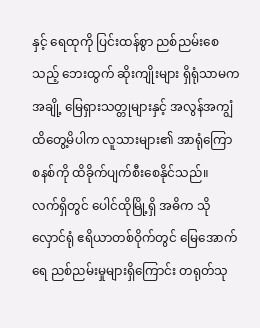နှင့် ရေထုကို ပြင်းထန်စွာ ညစ်ညမ်းစေသည့် ဘေးထွက် ဆိုးကျိုးများ ရှိရုံသာမက အချို့ မြေရှားသတ္တုများနှင့် အလွန်အကျွံ ထိတွေ့မိပါက လူသားများ၏ အာရုံကြော စနစ်ကို ထိခိုက်ပျက်စီးစေနိုင်သည်။
လက်ရှိတွင် ပေါင်ထိုမြို့ရှိ အဓိက သိုလှောင်ရုံ ဧရိယာတစ်ဝိုက်တွင် မြေအောက်ရေ ညစ်ညမ်းမှုများရှိကြောင်း တရုတ်သု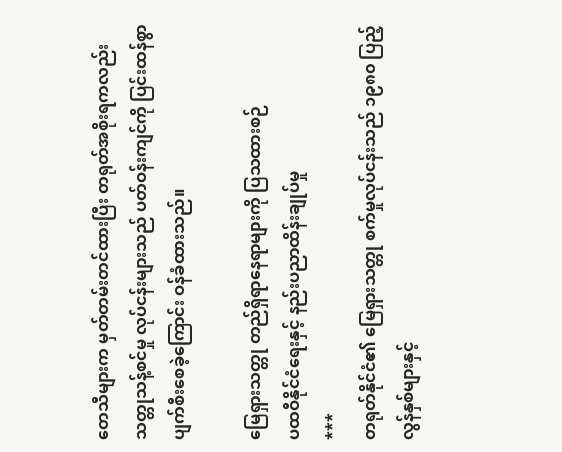တေသီများက မှတ်တမ်းတင်ထားပြီး တရုတ်အစိုးရကလည်း သတ္တုသန့်စင်မှု လုပ်ငန်းများသည် ပတ်ဝန်းကျင်ကို ပြင်းထန်စွာ ပျက်စီးစေခဲ့ကြောင်း ဝန်ခံထားသည်။

မြေရှားသတ္တု တည်ရှိရာနေရာများကို ပြသထားစဉ်
ပထဝီနိုင်ငံရေးနှင့် နည်းပညာထိန်းချုပ်မှု
***
တရုတ်နိုင်ငံ၏ မြေရှားသတ္တု စက်မှုလုပ်ငန်းသည် ၁၉၈၀ ပြည့်လွန်နှစ်များနှင့်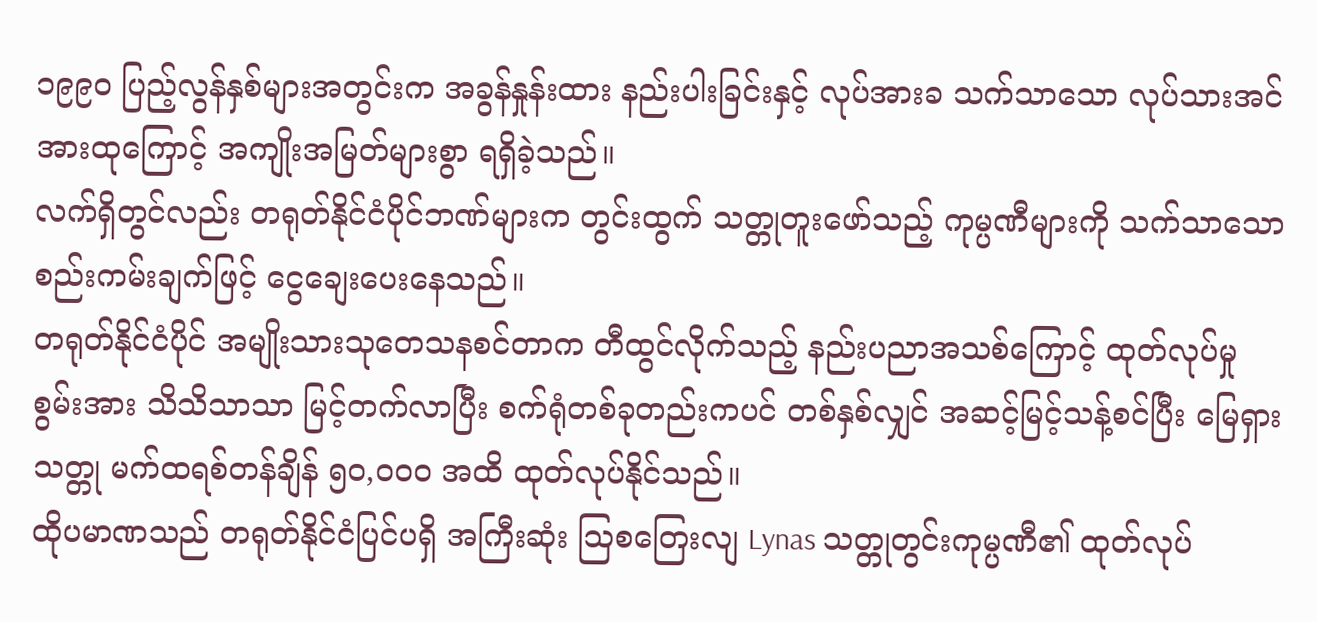၁၉၉၀ ပြည့်လွန်နှစ်များအတွင်းက အခွန်နှုန်းထား နည်းပါးခြင်းနှင့် လုပ်အားခ သက်သာသော လုပ်သားအင်အားထုကြောင့် အကျိုးအမြတ်များစွာ ရရှိခဲ့သည်။
လက်ရှိတွင်လည်း တရုတ်နိုင်ငံပိုင်ဘဏ်များက တွင်းထွက် သတ္တုတူးဖော်သည့် ကုမ္ပဏီများကို သက်သာသော စည်းကမ်းချက်ဖြင့် ငွေချေးပေးနေသည်။
တရုတ်နိုင်ငံပိုင် အမျိုးသားသုတေသနစင်တာက တီထွင်လိုက်သည့် နည်းပညာအသစ်ကြောင့် ထုတ်လုပ်မှု စွမ်းအား သိသိသာသာ မြင့်တက်လာပြီး စက်ရုံတစ်ခုတည်းကပင် တစ်နှစ်လျှင် အဆင့်မြင့်သန့်စင်ပြီး မြေရှား သတ္တု မက်ထရစ်တန်ချိန် ၅၀,၀၀၀ အထိ ထုတ်လုပ်နိုင်သည်။
ထိုပမာဏသည် တရုတ်နိုင်ငံပြင်ပရှိ အကြီးဆုံး ဩစတြေးလျ Lynas သတ္တုတွင်းကုမ္ပဏီ၏ ထုတ်လုပ်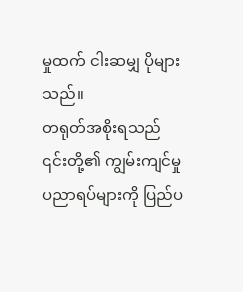မှုထက် ငါးဆမျှ ပိုများသည်။
တရုတ်အစိုးရသည် ၎င်းတို့၏ ကျွမ်းကျင်မှု ပညာရပ်များကို ပြည်ပ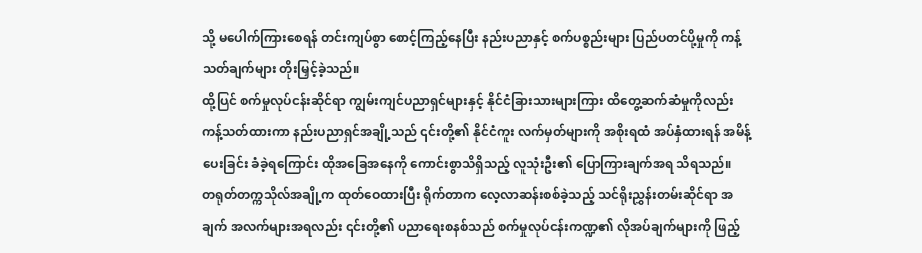သို့ မပေါက်ကြားစေရန် တင်းကျပ်စွာ စောင့်ကြည့်နေပြီး နည်းပညာနှင့် စက်ပစ္စည်းများ ပြည်ပတင်ပို့မှုကို ကန့်သတ်ချက်များ တိုးမြှင့်ခဲ့သည်။
ထို့ပြင် စက်မှုလုပ်ငန်းဆိုင်ရာ ကျွမ်းကျင်ပညာရှင်များနှင့် နိုင်ငံခြားသားများကြား ထိတွေ့ဆက်ဆံမှုကိုလည်း ကန့်သတ်ထားကာ နည်းပညာရှင်အချို့သည် ၎င်းတို့၏ နိုင်ငံကူး လက်မှတ်များကို အစိုးရထံ အပ်နှံထားရန် အမိန့်ပေးခြင်း ခံခဲ့ရကြောင်း ထိုအခြေအနေကို ကောင်းစွာသိရှိသည့် လူသုံးဦး၏ ပြောကြားချက်အရ သိရသည်။
တရုတ်တက္ကသိုလ်အချို့က ထုတ်ဝေထားပြီး ရိုက်တာက လေ့လာဆန်းစစ်ခဲ့သည့် သင်ရိုးညွှန်းတမ်းဆိုင်ရာ အချက် အလက်များအရလည်း ၎င်းတို့၏ ပညာရေးစနစ်သည် စက်မှုလုပ်ငန်းကဏ္ဍ၏ လိုအပ်ချက်များကို ဖြည့်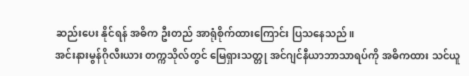ဆည်းပေး နိုင်ရန် အဓိက ဦးတည် အာရုံစိုက်ထားကြောင်း ပြသနေသည်။
အင်းနားမွန်ဂိုလီးယား တက္ကသိုလ်တွင် မြေရှားသတ္တု အင်ဂျင်နီယာဘာသာရပ်ကို အဓိကထား သင်ယူ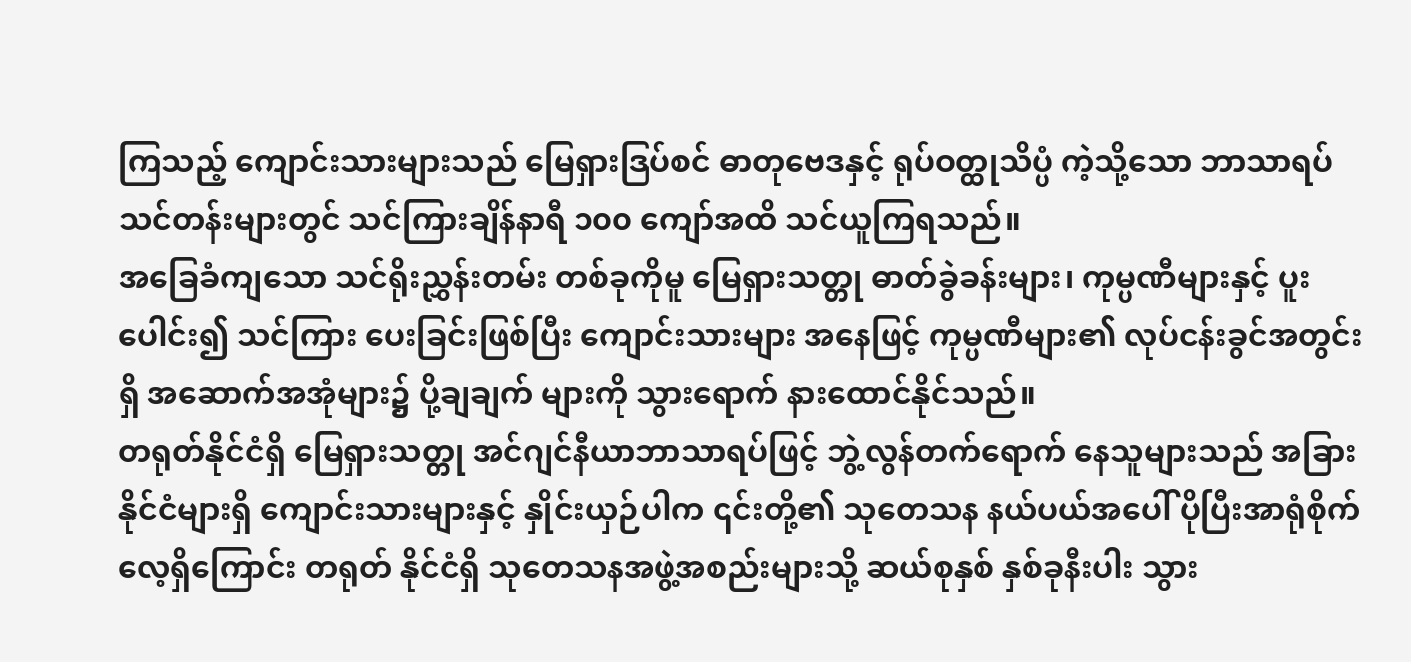ကြသည့် ကျောင်းသားများသည် မြေရှားဒြပ်စင် ဓာတုဗေဒနှင့် ရုပ်ဝတ္ထုသိပ္ပံ ကဲ့သို့သော ဘာသာရပ် သင်တန်းများတွင် သင်ကြားချိန်နာရီ ၁၀၀ ကျော်အထိ သင်ယူကြရသည်။
အခြေခံကျသော သင်ရိုးညွှန်းတမ်း တစ်ခုကိုမူ မြေရှားသတ္တု ဓာတ်ခွဲခန်းများ၊ ကုမ္ပဏီများနှင့် ပူးပေါင်း၍ သင်ကြား ပေးခြင်းဖြစ်ပြီး ကျောင်းသားများ အနေဖြင့် ကုမ္ပဏီများ၏ လုပ်ငန်းခွင်အတွင်းရှိ အဆောက်အအုံများ၌ ပို့ချချက် များကို သွားရောက် နားထောင်နိုင်သည်။
တရုတ်နိုင်ငံရှိ မြေရှားသတ္တု အင်ဂျင်နီယာဘာသာရပ်ဖြင့် ဘွဲ့လွန်တက်ရောက် နေသူများသည် အခြားနိုင်ငံများရှိ ကျောင်းသားများနှင့် နှိုင်းယှဉ်ပါက ၎င်းတို့၏ သုတေသန နယ်ပယ်အပေါ် ပိုပြီးအာရုံစိုက်လေ့ရှိကြောင်း တရုတ် နိုင်ငံရှိ သုတေသနအဖွဲ့အစည်းများသို့ ဆယ်စုနှစ် နှစ်ခုနီးပါး သွား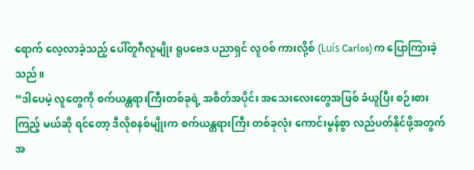ရောက် လေ့လာခဲ့သည့် ပေါ်တူဂီလူမျိုး ရူပဗေဒ ပညာရှင် လူဝစ် ကားလို့စ် (Luís Carlos) က ပြောကြားခဲ့သည်။
“ဒါပေမဲ့ လူတွေကို စက်ယန္တရားကြီးတစ်ခုရဲ့ အစိတ်အပိုင်း အသေးလေးတွေအဖြစ် ခံယူပြီး စဉ်းစားကြည့် မယ်ဆို ရင်တော့ ဒီလိုစနစ်မျိုးက စက်ယန္တရားကြီး တစ်ခုလုံး ကောင်းမွန်စွာ လည်ပတ်နိုင်ဖို့အတွက် အ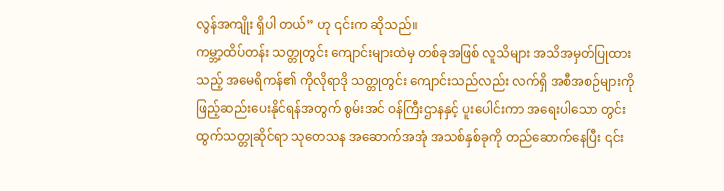လွန်အကျိုး ရှိပါ တယ်” ဟု ၎င်းက ဆိုသည်။
ကမ္ဘာ့ထိပ်တန်း သတ္တုတွင်း ကျောင်းများထဲမှ တစ်ခုအဖြစ် လူသိများ အသိအမှတ်ပြုထားသည့် အမေရိကန်၏ ကိုလိုရာဒို သတ္တုတွင်း ကျောင်းသည်လည်း လက်ရှိ အစီအစဉ်များကို ဖြည့်ဆည်းပေးနိုင်ရန်အတွက် စွမ်းအင် ဝန်ကြီးဌာနနှင့် ပူးပေါင်းကာ အရေးပါသော တွင်းထွက်သတ္တုဆိုင်ရာ သုတေသန အဆောက်အအုံ အသစ်နှစ်ခုကို တည်ဆောက်နေပြီး ၎င်း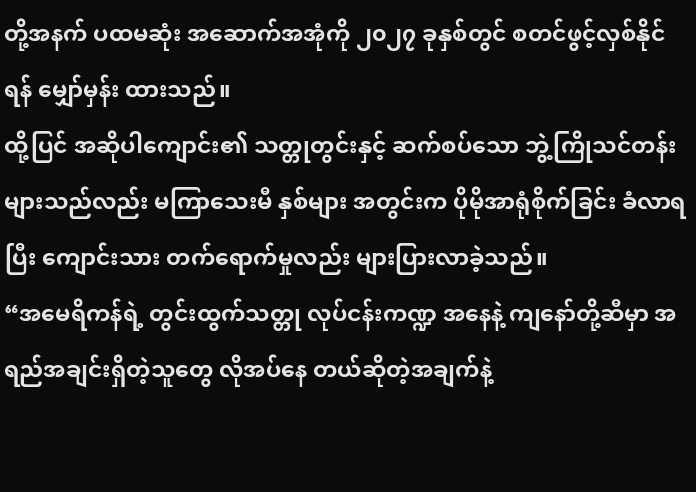တို့အနက် ပထမဆုံး အဆောက်အအုံကို ၂၀၂၇ ခုနှစ်တွင် စတင်ဖွင့်လှစ်နိုင်ရန် မျှော်မှန်း ထားသည်။
ထို့ပြင် အဆိုပါကျောင်း၏ သတ္တုတွင်းနှင့် ဆက်စပ်သော ဘွဲ့ကြိုသင်တန်းများသည်လည်း မကြာသေးမီ နှစ်များ အတွင်းက ပိုမိုအာရုံစိုက်ခြင်း ခံလာရပြီး ကျောင်းသား တက်ရောက်မှုလည်း များပြားလာခဲ့သည်။
“အမေရိကန်ရဲ့ တွင်းထွက်သတ္တု လုပ်ငန်းကဏ္ဍ အနေနဲ့ ကျနော်တို့ဆီမှာ အရည်အချင်းရှိတဲ့သူတွေ လိုအပ်နေ တယ်ဆိုတဲ့အချက်နဲ့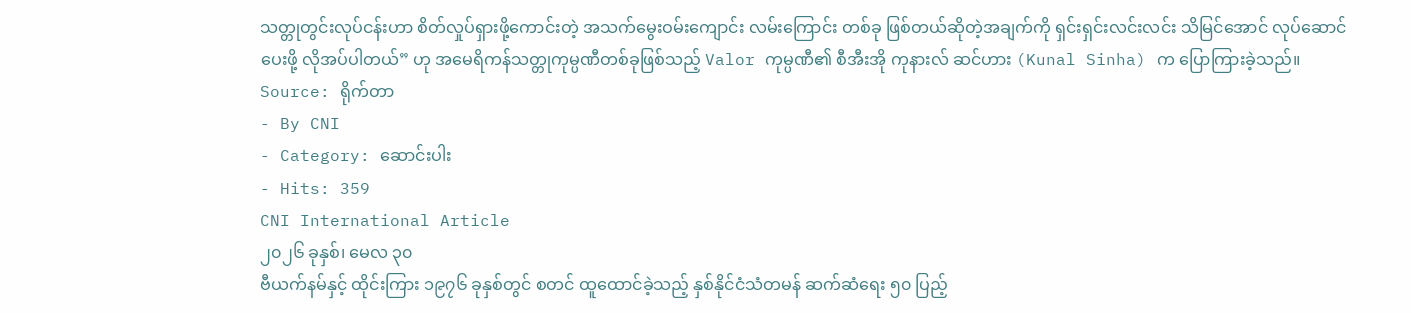သတ္တုတွင်းလုပ်ငန်းဟာ စိတ်လှုပ်ရှားဖို့ကောင်းတဲ့ အသက်မွေးဝမ်းကျောင်း လမ်းကြောင်း တစ်ခု ဖြစ်တယ်ဆိုတဲ့အချက်ကို ရှင်းရှင်းလင်းလင်း သိမြင်အောင် လုပ်ဆောင်ပေးဖို့ လိုအပ်ပါတယ်” ဟု အမေရိကန်သတ္တုကုမ္ပဏီတစ်ခုဖြစ်သည့် Valor ကုမ္ပဏီ၏ စီအီးအို ကုနားလ် ဆင်ဟား (Kunal Sinha) က ပြောကြားခဲ့သည်။
Source: ရိုက်တာ
- By CNI
- Category: ဆောင်းပါး
- Hits: 359
CNI International Article
၂၀၂၆ ခုနှစ်၊ မေလ ၃၀
ဗီယက်နမ်နှင့် ထိုင်းကြား ၁၉၇၆ ခုနှစ်တွင် စတင် ထူထောင်ခဲ့သည့် နှစ်နိုင်ငံသံတမန် ဆက်ဆံရေး ၅၀ ပြည့်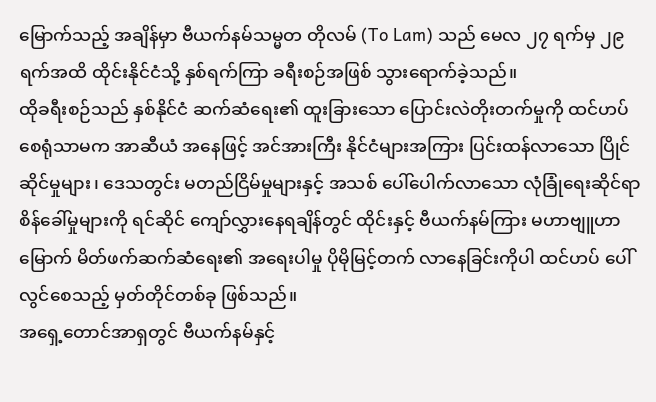မြောက်သည့် အချိန်မှာ ဗီယက်နမ်သမ္မတ တိုလမ် (To Lam) သည် မေလ ၂၇ ရက်မှ ၂၉ ရက်အထိ ထိုင်းနိုင်ငံသို့ နှစ်ရက်ကြာ ခရီးစဉ်အဖြစ် သွားရောက်ခဲ့သည်။
ထိုခရီးစဉ်သည် နှစ်နိုင်ငံ ဆက်ဆံရေး၏ ထူးခြားသော ပြောင်းလဲတိုးတက်မှုကို ထင်ဟပ်စေရုံသာမက အာဆီယံ အနေဖြင့် အင်အားကြီး နိုင်ငံများအကြား ပြင်းထန်လာသော ပြိုင်ဆိုင်မှုများ၊ ဒေသတွင်း မတည်ငြိမ်မှုများနှင့် အသစ် ပေါ်ပေါက်လာသော လုံခြုံရေးဆိုင်ရာ စိန်ခေါ်မှုများကို ရင်ဆိုင် ကျော်လွှားနေရချိန်တွင် ထိုင်းနှင့် ဗီယက်နမ်ကြား မဟာဗျူဟာမြောက် မိတ်ဖက်ဆက်ဆံရေး၏ အရေးပါမှု ပိုမိုမြင့်တက် လာနေခြင်းကိုပါ ထင်ဟပ် ပေါ်လွင်စေသည့် မှတ်တိုင်တစ်ခု ဖြစ်သည်။
အရှေ့တောင်အာရှတွင် ဗီယက်နမ်နှင့်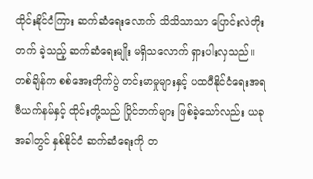ထိုင်းနိုင်ငံကြား ဆက်ဆံရေးလောက် သိသိသာသာ ပြောင်းလဲတိုးတက် ခဲ့သည့် ဆက်ဆံရေးမျိုး မရှိသလောက် ရှားပါးလှသည်။
တစ်ချိန်က စစ်အေးတိုက်ပွဲ တင်းမာမှုများနှင့် ပထဝီနိုင်ငံရေးအရ ဗီယက်နမ်နှင့် ထိုင်းတို့သည် ပြိုင်ဘက်များ ဖြစ်ခဲ့သော်လည်း ယခုအခါတွင် နှစ်နိုင်ငံ ဆက်ဆံရေးကို တ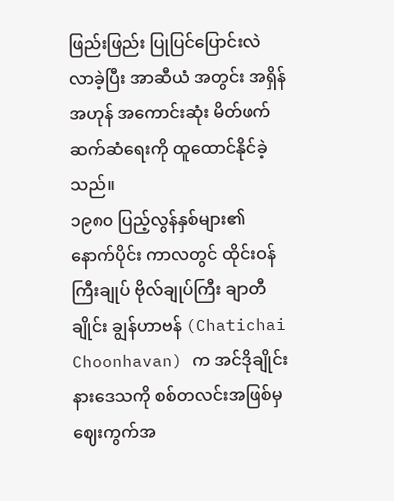ဖြည်းဖြည်း ပြုပြင်ပြောင်းလဲလာခဲ့ပြီး အာဆီယံ အတွင်း အရှိန်အဟုန် အကောင်းဆုံး မိတ်ဖက်ဆက်ဆံရေးကို ထူထောင်နိုင်ခဲ့သည်။
၁၉၈၀ ပြည့်လွန်နှစ်များ၏ နောက်ပိုင်း ကာလတွင် ထိုင်းဝန်ကြီးချုပ် ဗိုလ်ချုပ်ကြီး ချာတီချိုင်း ချွန်ဟာဗန် (Chatichai Choonhavan) က အင်ဒိုချိုင်းနားဒေသကို စစ်တလင်းအဖြစ်မှ ဈေးကွက်အ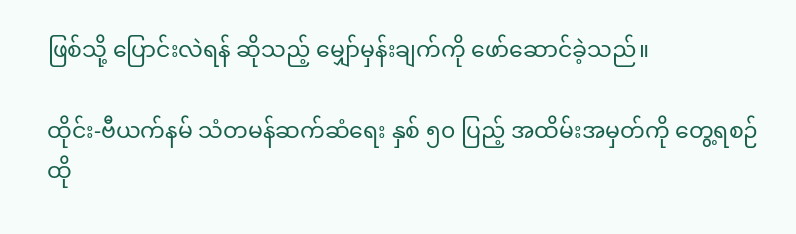ဖြစ်သို့ ပြောင်းလဲရန် ဆိုသည့် မျှော်မှန်းချက်ကို ဖော်ဆောင်ခဲ့သည်။

ထိုင်း-ဗီယက်နမ် သံတမန်ဆက်ဆံရေး နှစ် ၅၀ ပြည့် အထိမ်းအမှတ်ကို တွေ့ရစဉ်
ထို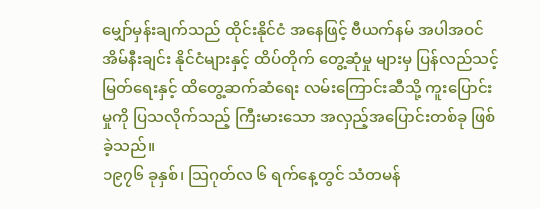မျှော်မှန်းချက်သည် ထိုင်းနိုင်ငံ အနေဖြင့် ဗီယက်နမ် အပါအဝင် အိမ်နီးချင်း နိုင်ငံများနှင့် ထိပ်တိုက် တွေ့ဆုံမှု များမှ ပြန်လည်သင့်မြတ်ရေးနှင့် ထိတွေ့ဆက်ဆံရေး လမ်းကြောင်းဆီသို့ ကူးပြောင်းမှုကို ပြသလိုက်သည့် ကြီးမားသော အလှည့်အပြောင်းတစ်ခု ဖြစ်ခဲ့သည်။
၁၉၇၆ ခုနှစ်၊ သြဂုတ်လ ၆ ရက်နေ့တွင် သံတမန်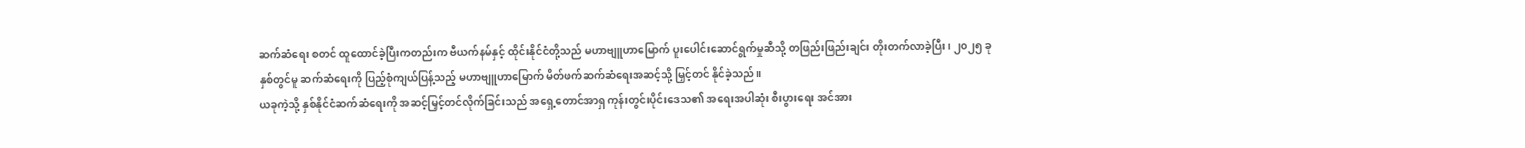ဆက်ဆံရေး စတင် ထူထောင်ခဲ့ပြီးကတည်းက ဗီယက်နမ်နှင့် ထိုင်းနိုင်ငံတို့သည် မဟာဗျူဟာမြောက် ပူးပေါင်းဆောင်ရွက်မှုဆီသို့ တဖြည်းဖြည်းချင်း တိုးတက်လာခဲ့ပြီး၊ ၂၀၂၅ ခုနှစ်တွင်မူ ဆက်ဆံရေးကို ပြည့်စုံကျယ်ပြန့်သည့် မဟာဗျူဟာမြောက် မိတ်ဖက်ဆက်ဆံရေးအဆင့်သို့ မြှင့်တင် နိုင်ခဲ့သည်။
ယခုကဲ့သို့ နှစ်နိုင်ငံဆက်ဆံရေးကို အဆင့်မြှင့်တင်လိုက်ခြင်းသည် အရှေ့တောင်အာရှ ကုန်းတွင်းပိုင်းဒေသ၏ အရေးအပါဆုံး စီးပွားရေး အင်အား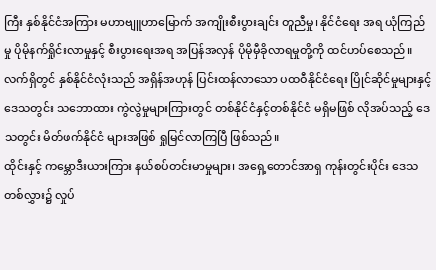ကြီး နှစ်နိုင်ငံအကြား မဟာဗျူဟာမြောက် အကျိုးစီးပွားချင်း တူညီမှု၊ နိုင်ငံရေး အရ ယုံကြည်မှု ပိုမိုနက်ရှိုင်းလာမှုနှင့် စီးပွားရေးအရ အပြန်အလှန် ပိုမိုမှီခိုလာရမှုတို့ကို ထင်ဟပ်စေသည်။
လက်ရှိတွင် နှစ်နိုင်ငံလုံးသည် အရှိန်အဟုန် ပြင်းထန်လာသော ပထဝီနိုင်ငံရေး ပြိုင်ဆိုင်မှုများနှင့် ဒေသတွင်း သဘောထား ကွဲလွဲမှုများကြားတွင် တစ်နိုင်ငံနှင့်တစ်နိုင်ငံ မရှိမဖြစ် လိုအပ်သည့် ဒေသတွင်း မိတ်ဖက်နိုင်ငံ များအဖြစ် ရှုမြင်လာကြပြီ ဖြစ်သည်။
ထိုင်းနှင့် ကမ္ဘောဒီးယားကြား နယ်စပ်တင်းမာမှုများ၊ အရှေ့တောင်အာရှ ကုန်းတွင်းပိုင်း ဒေသတစ်လွှား၌ လှုပ်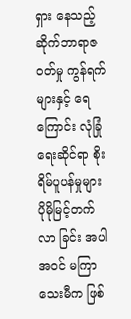ရှား နေသည့် ဆိုက်ဘာရာဇဝတ်မှု ကွန်ရက်များနှင့် ရေကြောင်း လုံခြုံရေးဆိုင်ရာ စိုးရိမ်ပူပန်မှုများ ပိုမိုမြင့်တက်လာ ခြင်း အပါအဝင် မကြာသေးမီက ဖြစ်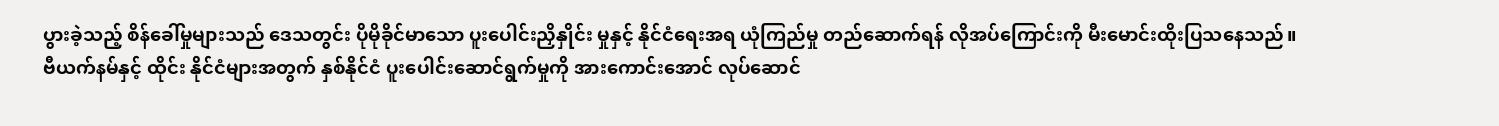ပွားခဲ့သည့် စိန်ခေါ်မှုများသည် ဒေသတွင်း ပိုမိုခိုင်မာသော ပူးပေါင်းညှိနှိုင်း မှုနှင့် နိုင်ငံရေးအရ ယုံကြည်မှု တည်ဆောက်ရန် လိုအပ်ကြောင်းကို မီးမောင်းထိုးပြသနေသည်။
ဗီယက်နမ်နှင့် ထိုင်း နိုင်ငံများအတွက် နှစ်နိုင်ငံ ပူးပေါင်းဆောင်ရွက်မှုကို အားကောင်းအောင် လုပ်ဆောင်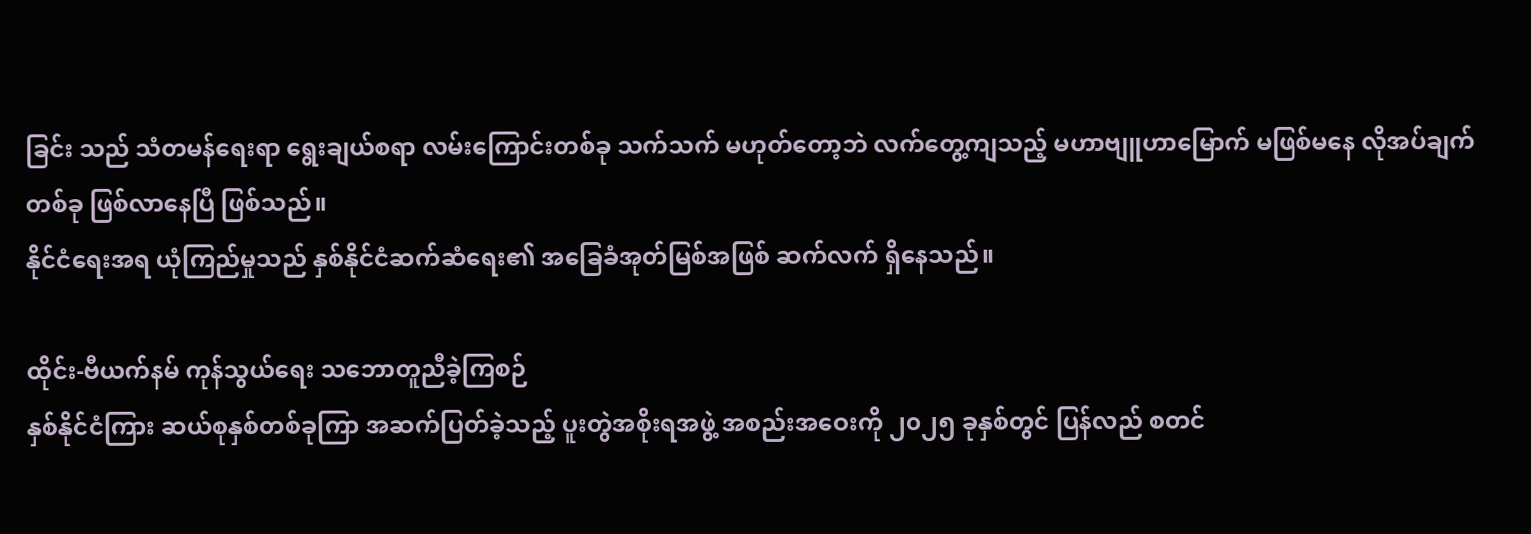ခြင်း သည် သံတမန်ရေးရာ ရွေးချယ်စရာ လမ်းကြောင်းတစ်ခု သက်သက် မဟုတ်တော့ဘဲ လက်တွေ့ကျသည့် မဟာဗျူဟာမြောက် မဖြစ်မနေ လိုအပ်ချက်တစ်ခု ဖြစ်လာနေပြီ ဖြစ်သည်။
နိုင်ငံရေးအရ ယုံကြည်မှုသည် နှစ်နိုင်ငံဆက်ဆံရေး၏ အခြေခံအုတ်မြစ်အဖြစ် ဆက်လက် ရှိနေသည်။

ထိုင်း-ဗီယက်နမ် ကုန်သွယ်ရေး သဘောတူညီခဲ့ကြစဉ်
နှစ်နိုင်ငံကြား ဆယ်စုနှစ်တစ်ခုကြာ အဆက်ပြတ်ခဲ့သည့် ပူးတွဲအစိုးရအဖွဲ့ အစည်းအဝေးကို ၂၀၂၅ ခုနှစ်တွင် ပြန်လည် စတင်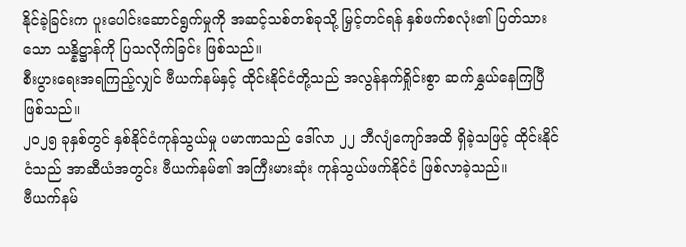နိုင်ခဲ့ခြင်းက ပူးပေါင်းဆောင်ရွက်မှုကို အဆင့်သစ်တစ်ခုသို့ မြှင့်တင်ရန် နှစ်ဖက်စလုံး၏ ပြတ်သားသော သန္နိဋ္ဌာန်ကို ပြသလိုက်ခြင်း ဖြစ်သည်။
စီးပွားရေးအရကြည့်လျှင် ဗီယက်နမ်နှင့် ထိုင်းနိုင်ငံတို့သည် အလွန်နက်ရှိုင်းစွာ ဆက်နွှယ်နေကြပြီ ဖြစ်သည်။
၂၀၂၅ ခုနှစ်တွင် နှစ်နိုင်ငံကုန်သွယ်မှု ပမာဏသည် ဒေါ်လာ ၂၂ ဘီလျံကျော်အထိ ရှိခဲ့သဖြင့် ထိုင်းနိုင်ငံသည် အာဆီယံအတွင်း ဗီယက်နမ်၏ အကြီးမားဆုံး ကုန်သွယ်ဖက်နိုင်ငံ ဖြစ်လာခဲ့သည်။
ဗီယက်နမ်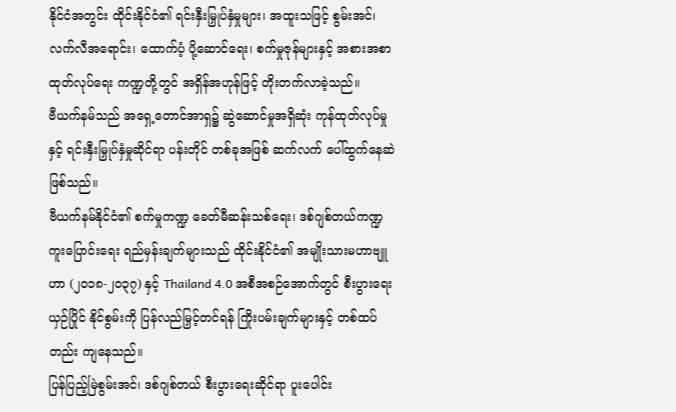နိုင်ငံအတွင်း ထိုင်းနိုင်ငံ၏ ရင်းနှီးမြှုပ်နှံမှုများ၊ အထူးသဖြင့် စွမ်းအင်၊ လက်လီအရောင်း၊ ထောက်ပံ့ ပို့ဆောင်ရေး၊ စက်မှုဇုန်များနှင့် အစားအစာ ထုတ်လုပ်ရေး ကဏ္ဍတို့တွင် အရှိန်အဟုန်ဖြင့် တိုးတက်လာခဲ့သည်။
ဗီယက်နမ်သည် အရှေ့တောင်အာရှ၌ ဆွဲဆောင်မှုအရှိဆုံး ကုန်ထုတ်လုပ်မှုနှင့် ရင်းနှီးမြှုပ်နှံမှုဆိုင်ရာ ပန်းတိုင် တစ်ခုအဖြစ် ဆက်လက် ပေါ်ထွက်နေဆဲ ဖြစ်သည်။
ဗီယက်နမ်နိုင်ငံ၏ စက်မှုကဏ္ဍ ခေတ်မီဆန်းသစ်ရေး၊ ဒစ်ဂျစ်တယ်ကဏ္ဍ ကူးပြောင်းရေး ရည်မှန်းချက်များသည် ထိုင်းနိုင်ငံ၏ အမျိုးသားမဟာဗျူဟာ (၂၀၁၈-၂၀၃၇) နှင့် Thailand 4.0 အစီအစဉ်အောက်တွင် စီးပွားရေး ယှဉ်ပြိုင် နိုင်စွမ်းကို ပြန်လည်မြှင့်တင်ရန် ကြိုးပမ်းချက်များနှင့် တစ်ထပ်တည်း ကျနေသည်။
ပြန်ပြည့်မြဲစွမ်းအင်၊ ဒစ်ဂျစ်တယ် စီးပွားရေးဆိုင်ရာ ပူးပေါင်း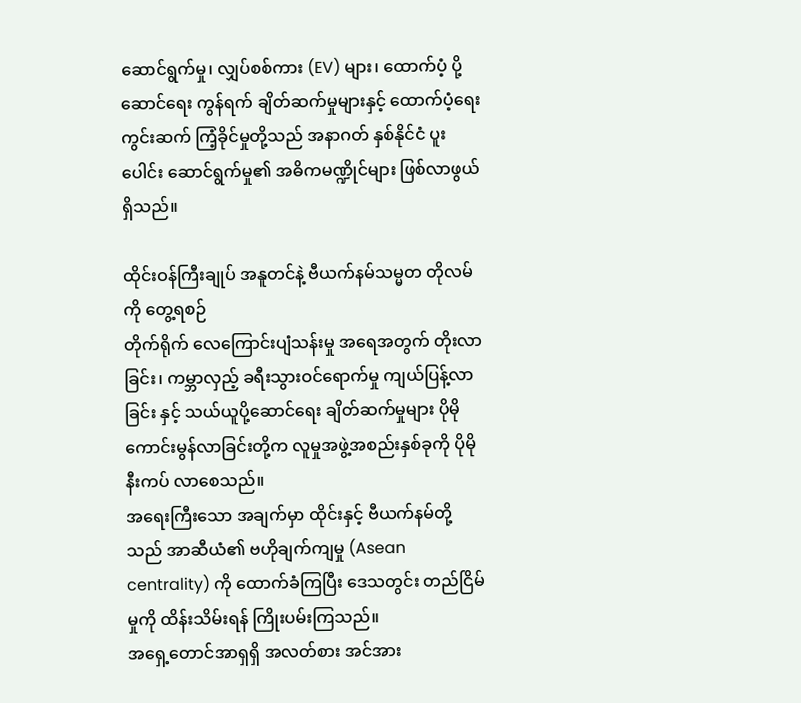ဆောင်ရွက်မှု၊ လျှပ်စစ်ကား (EV) များ၊ ထောက်ပံ့ ပို့ဆောင်ရေး ကွန်ရက် ချိတ်ဆက်မှုများနှင့် ထောက်ပံ့ရေးကွင်းဆက် ကြံ့ခိုင်မှုတို့သည် အနာဂတ် နှစ်နိုင်ငံ ပူးပေါင်း ဆောင်ရွက်မှု၏ အဓိကမဏ္ဍိုင်များ ဖြစ်လာဖွယ်ရှိသည်။

ထိုင်းဝန်ကြီးချုပ် အနူတင်နဲ့ ဗီယက်နမ်သမ္မတ တိုလမ်ကို တွေ့ရစဉ်
တိုက်ရိုက် လေကြောင်းပျံသန်းမှု အရေအတွက် တိုးလာခြင်း၊ ကမ္ဘာလှည့် ခရီးသွားဝင်ရောက်မှု ကျယ်ပြန့်လာခြင်း နှင့် သယ်ယူပို့ဆောင်ရေး ချိတ်ဆက်မှုများ ပိုမို ကောင်းမွန်လာခြင်းတို့က လူမှုအဖွဲ့အစည်းနှစ်ခုကို ပိုမိုနီးကပ် လာစေသည်။
အရေးကြီးသော အချက်မှာ ထိုင်းနှင့် ဗီယက်နမ်တို့သည် အာဆီယံ၏ ဗဟိုချက်ကျမှု (Asean centrality) ကို ထောက်ခံကြပြီး ဒေသတွင်း တည်ငြိမ်မှုကို ထိန်းသိမ်းရန် ကြိုးပမ်းကြသည်။
အရှေ့တောင်အာရှရှိ အလတ်စား အင်အား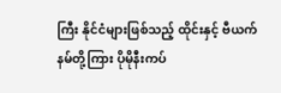ကြီး နိုင်ငံများဖြစ်သည့် ထိုင်းနှင့် ဗီယက်နမ်တို့ကြား ပိုမိုနီးကပ်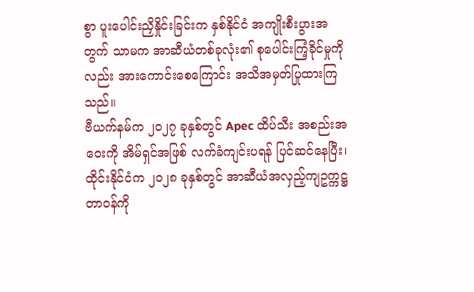စွာ ပူးပေါင်းညှိနှိုင်းခြင်းက နှစ်နိုင်ငံ အကျိုးစီးပွားအတွက် သာမက အာဆီယံတစ်ခုလုံး၏ စုပေါင်းကြံ့ခိုင်မှုကိုလည်း အားကောင်းစေကြောင်း အသိအမှတ်ပြုထားကြသည်။
ဗီယက်နမ်က ၂၀၂၇ ခုနှစ်တွင် Apec ထိပ်သီး အစည်းအဝေးကို အိမ်ရှင်အဖြစ် လက်ခံကျင်းပရန် ပြင်ဆင်နေပြီး၊ ထိုင်းနိုင်ငံက ၂၀၂၈ ခုနှစ်တွင် အာဆီယံအလှည့်ကျဥက္ကဋ္ဌ တာဝန်ကို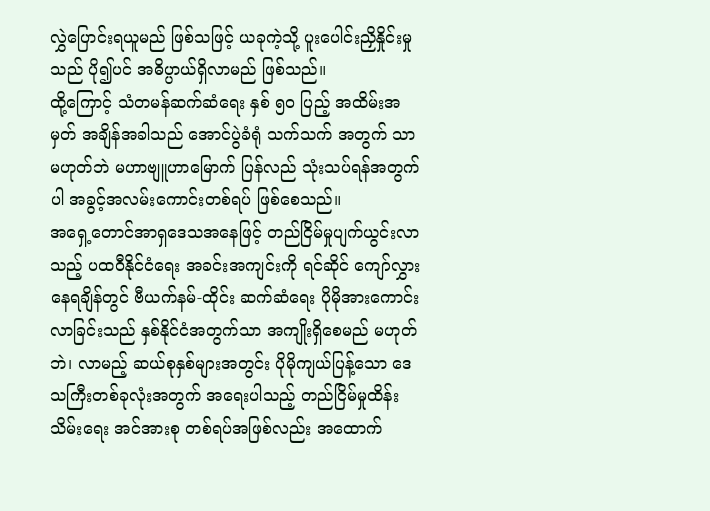လွှဲပြောင်းရယူမည် ဖြစ်သဖြင့် ယခုကဲ့သို့ ပူးပေါင်းညှိနှိုင်းမှုသည် ပို၍ပင် အဓိပ္ပာယ်ရှိလာမည် ဖြစ်သည်။
ထို့ကြောင့် သံတမန်ဆက်ဆံရေး နှစ် ၅၀ ပြည့် အထိမ်းအမှတ် အချိန်အခါသည် အောင်ပွဲခံရုံ သက်သက် အတွက် သာ မဟုတ်ဘဲ မဟာဗျူဟာမြောက် ပြန်လည် သုံးသပ်ရန်အတွက်ပါ အခွင့်အလမ်းကောင်းတစ်ရပ် ဖြစ်စေသည်။
အရှေ့တောင်အာရှဒေသအနေဖြင့် တည်ငြိမ်မှုပျက်ယွင်းလာသည့် ပထဝီနိုင်ငံရေး အခင်းအကျင်းကို ရင်ဆိုင် ကျော်လွှား နေရချိန်တွင် ဗီယက်နမ်-ထိုင်း ဆက်ဆံရေး ပိုမိုအားကောင်းလာခြင်းသည် နှစ်နိုင်ငံအတွက်သာ အကျိုးရှိစေမည် မဟုတ်ဘဲ၊ လာမည့် ဆယ်စုနှစ်များအတွင်း ပိုမိုကျယ်ပြန့်သော ဒေသကြီးတစ်ခုလုံးအတွက် အရေးပါသည့် တည်ငြိမ်မှုထိန်းသိမ်းရေး အင်အားစု တစ်ရပ်အဖြစ်လည်း အထောက်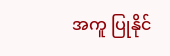အကူ ပြုနိုင်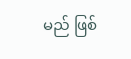မည် ဖြစ်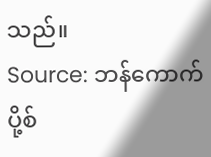သည်။
Source: ဘန်ကောက်ပို့စ်